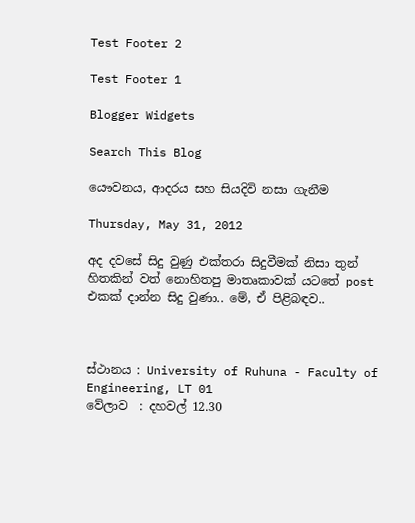Test Footer 2

Test Footer 1

Blogger Widgets

Search This Blog

යෞවනය, ආදරය සහ සියදිවි නසා ගැනීම

Thursday, May 31, 2012

අද දවසේ සිදු වුණු එක්තරා සිදුවීමක් නිසා තුන් හිතකින් වත් නොහිතපු මාතෘකාවක් යටතේ post එකක් දාන්න සිදු වුණා.. මේ, ඒ පිළිබඳව..



ස්ථානය : University of Ruhuna - Faculty of Engineering, LT 01
වේලාව  : දහවල් 12.30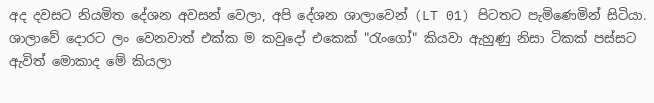අද දවසට නියමිත දේශන අවසන් වෙලා, අපි දේශන ශාලාවෙන් (LT 01) පිටතට පැමිණෙමින් සිටියා. ශාලාවේ දොරට ලං වෙනවාත් එක්ක ම කවුදෝ එකෙක් "රැංගෝ" කියවා ඇහුණු නිසා ටිකක් පස්සට ඇවිත් මොකාද මේ කියලා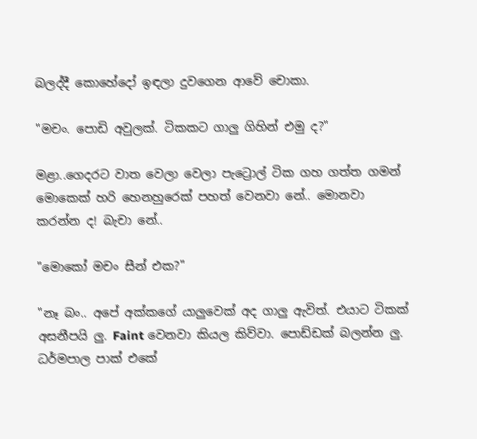බලද්දී කොහේදෝ ඉඳලා දුවගෙන ආවේ චොකා.

"මචං. පොඩි අවුලක්. ටිකකට ගාලු ගිහින් එමු ද?"

මළා..ගෙදරට වාත වෙලා වෙලා පැට්‍රොල් ටික ගහ ගත්ත ගමන් මොකෙක් හරි හෙනහුරෙක් පහත් වෙනවා නේ.. මොනවා කරන්න ද! බැචා නේ..

"මොකෝ මචං සීන් එක?"

"නෑ බං.. අපේ අක්කගේ යාලුවෙක් අද ගාලු ඇවිත්. එයාට ටිකක් අසනීපයි ලු. Faint වෙනවා කියල කිව්වා. පොඩ්ඩක් බලන්න ලු. ධර්මපාල පාක් එකේ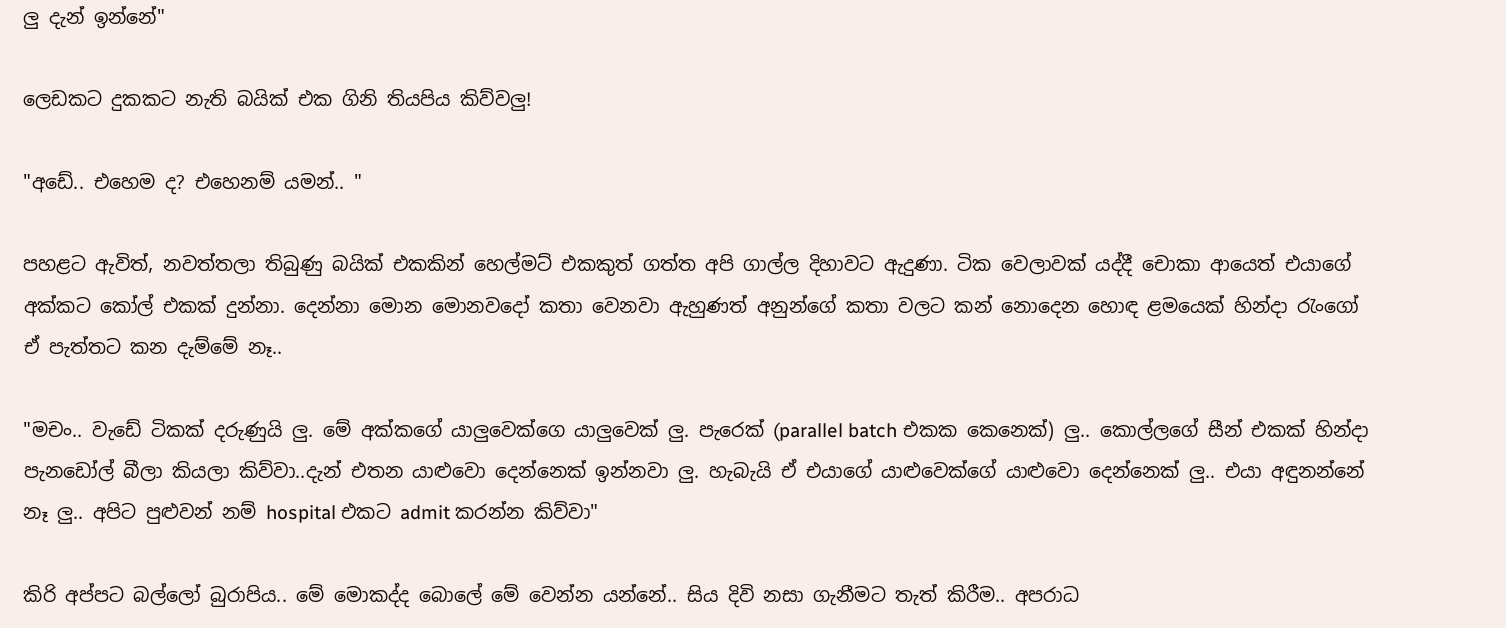ලු දැන් ඉන්නේ"

ලෙඩකට දුකකට නැති බයික් එක ගිනි තියපිය කිව්වලු!

"අඩේ.. එහෙම ද? එහෙනම් යමන්.. "

පහළට ඇවිත්, නවත්තලා තිබුණු බයික් එකකින් හෙල්මට් එකකුත් ගත්ත අපි ගාල්ල දිහාවට ඇදුණා. ටික වෙලාවක් යද්දී චොකා ආයෙත් එයාගේ අක්කට කෝල් එකක් දුන්නා. දෙන්නා මොන මොනවදෝ කතා වෙනවා ඇහුණත් අනුන්ගේ කතා වලට කන් නොදෙන හොඳ ළමයෙක් හින්දා රැංගෝ ඒ පැත්තට කන දැම්මේ නෑ..

"මචං.. වැඩේ ටිකක් දරුණුයි ලු. මේ අක්කගේ යාලුවෙක්ගෙ යාලුවෙක් ලු. පැරෙක් (parallel batch එකක කෙනෙක්) ලු.. කොල්ලගේ සීන් එකක් හින්දා පැනඩෝල් බීලා කියලා කිව්වා..දැන් එතන යාළුවො දෙන්නෙක් ඉන්නවා ලු. හැබැයි ඒ එයාගේ යාළුවෙක්ගේ යාළුවො දෙන්නෙක් ලු.. එයා අඳුනන්නේ නෑ ලු.. අපිට පුළුවන් නම් hospital එකට admit කරන්න කිව්වා"

කිරි අප්පට බල්ලෝ බුරාපිය.. මේ මොකද්ද බොලේ මේ වෙන්න යන්නේ.. සිය දිවි නසා ගැනීමට තැත් කිරීම.. අපරාධ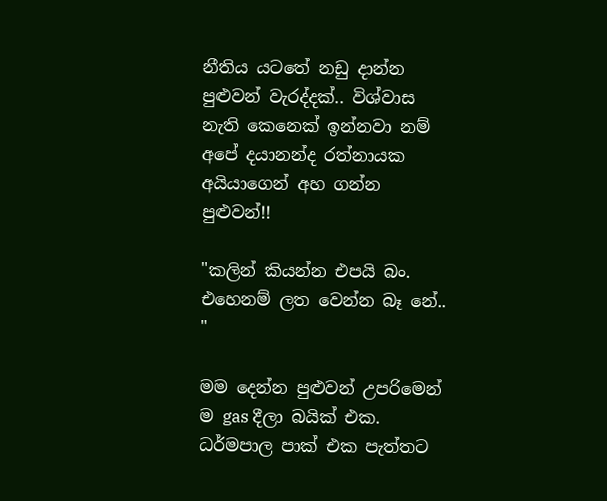නීතිය යටතේ නඩු දාන්න පුළුවන් වැරද්දක්.. විශ්වාස නැති කෙනෙක් ඉන්නවා නම් අපේ දයානන්ද රත්නායක අයියාගෙන් අහ ගන්න පුළුවන්!!

"කලින් කියන්න එපයි බං. එහෙනම් ලත වෙන්න බෑ නේ.. "

මම දෙන්න පුළුවන් උපරිමෙන් ම gas දීලා බයික් එක. ධර්මපාල පාක් එක පැත්තට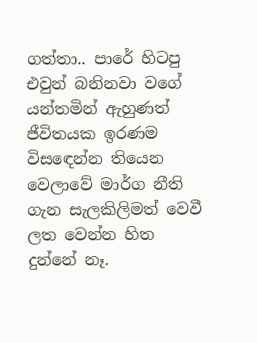ගත්තා.. පාරේ හිටපු එවුන් බනිනවා වගේ යන්තමින් ඇහුණත් ජීවිතයක ඉරණම විසඳෙන්න තියෙන වෙලාවේ මාර්ග නීති ගැන සැලකිලිමත් වෙවී ලත වෙන්න හිත දුන්නේ නෑ.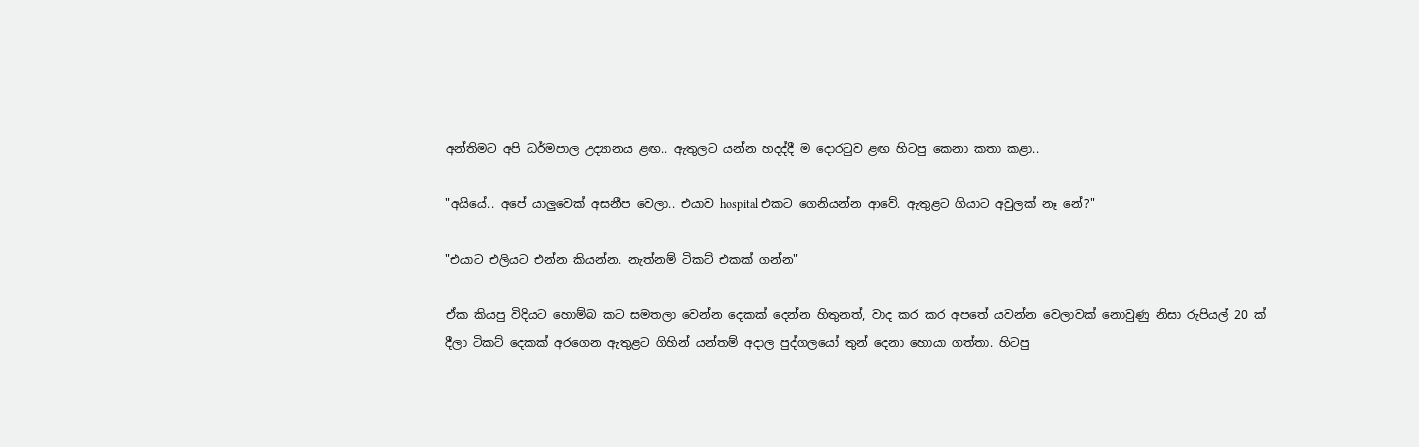අන්තිමට අපි ධර්මපාල උද්‍යානය ළඟ.. ඇතුලට යන්න හදද්දී ම දොරටුව ළඟ හිටපු කෙනා කතා කළා..

"අයියේ.. අපේ යාලුවෙක් අසනීප වෙලා.. එයාව hospital එකට ගෙනියන්න ආවේ. ඇතුළට ගියාට අවුලක් නෑ නේ?"

"එයාට එලියට එන්න කියන්න. නැත්නම් ටිකට් එකක් ගන්න"

ඒක කියපු විදියට හොම්බ කට සමතලා වෙන්න දෙකක් දෙන්න හිතුනත්, වාද කර කර අපතේ යවන්න වෙලාවක් නොවුණු නිසා රුපියල් 20 ක් දීලා ටිකට් දෙකක් අරගෙන ඇතුළට ගිහින් යන්තම් අදාල පුද්ගලයෝ තුන් දෙනා හොයා ගත්තා. හිටපු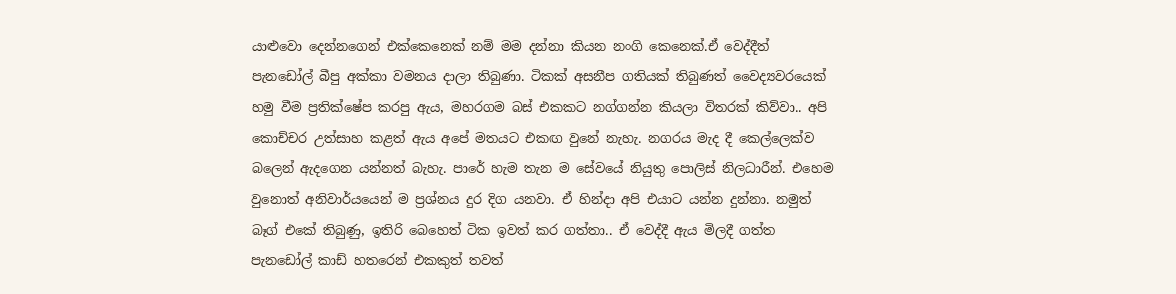යාළුවො දෙන්නගෙන් එක්කෙනෙක් නම් මම දන්නා කියන නංගි කෙනෙක්.ඒ වෙද්දීත් පැනඩෝල් බීපු අක්කා වමනය දාලා තිබුණා. ටිකක් අසනීප ගතියක් තිබුණත් වෛද්‍යවරයෙක් හමු වීම ප්‍රතික්ෂේප කරපු ඇය, මහරගම බස් එකකට නග්ගන්න කියලා විතරක් කිව්වා.. අපි කොච්චර උත්සාහ කළත් ඇය අපේ මතයට එකඟ වුනේ නැහැ. නගරය මැද දී කෙල්ලෙක්ව බලෙන් ඇදගෙන යන්නත් බැහැ. පාරේ හැම තැන ම සේවයේ නියුතු පොලිස් නිලධාරීන්. එහෙම වුනොත් අනිවාර්යයෙන් ම ප්‍රශ්නය දුර දිග යනවා. ඒ හින්දා අපි එයාට යන්න දුන්නා. නමුත් බෑග් එකේ තිබුණු, ඉතිරි බෙහෙත් ටික ඉවත් කර ගත්තා.. ඒ වෙද්දී ඇය මිලදී ගත්ත පැනඩෝල් කාඩ් හතරෙන් එකකුත් තවත්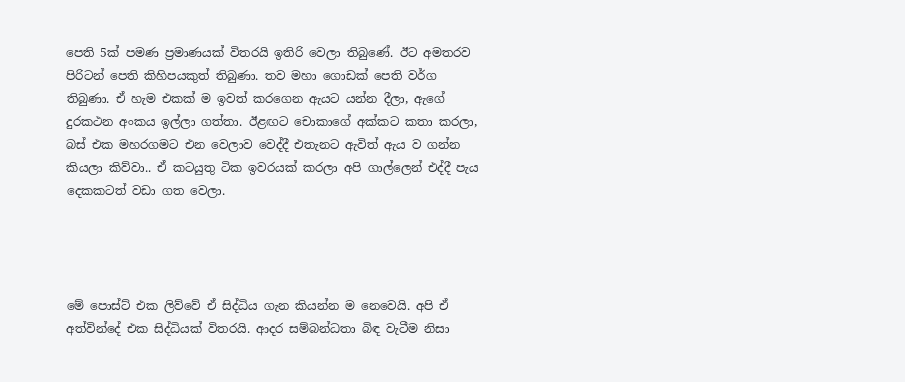පෙති 5ක් පමණ ප්‍රමාණයක් විතරයි ඉතිරි වෙලා තිබුණේ. ඊට අමතරව පිරිටන් පෙති කිහිපයකුත් තිබුණා. තව මහා ගොඩක් පෙති වර්ග තිබුණා. ඒ හැම එකක් ම ඉවත් කරගෙන ඇයට යන්න දීලා, ඇගේ දුරකථන අංකය ඉල්ලා ගත්තා. ඊළඟට චොකාගේ අක්කට කතා කරලා, බස් එක මහරගමට එන වෙලාව වෙද්දී එතැනට ඇවිත් ඇය ව ගන්න කියලා කිව්වා.. ඒ කටයුතු ටික ඉවරයක්‌ කරලා අපි ගාල්ලෙන් එද්දී පැය දෙකකටත් වඩා ගත වෙලා.




මේ පොස්ට් එක ලිව්වේ ඒ සිද්ධිය ගැන කියන්න ම නෙවෙයි. අපි ඒ අත්වින්දේ එක සිද්ධියක් විතරයි. ආදර සම්බන්ධතා බිඳ වැටීම නිසා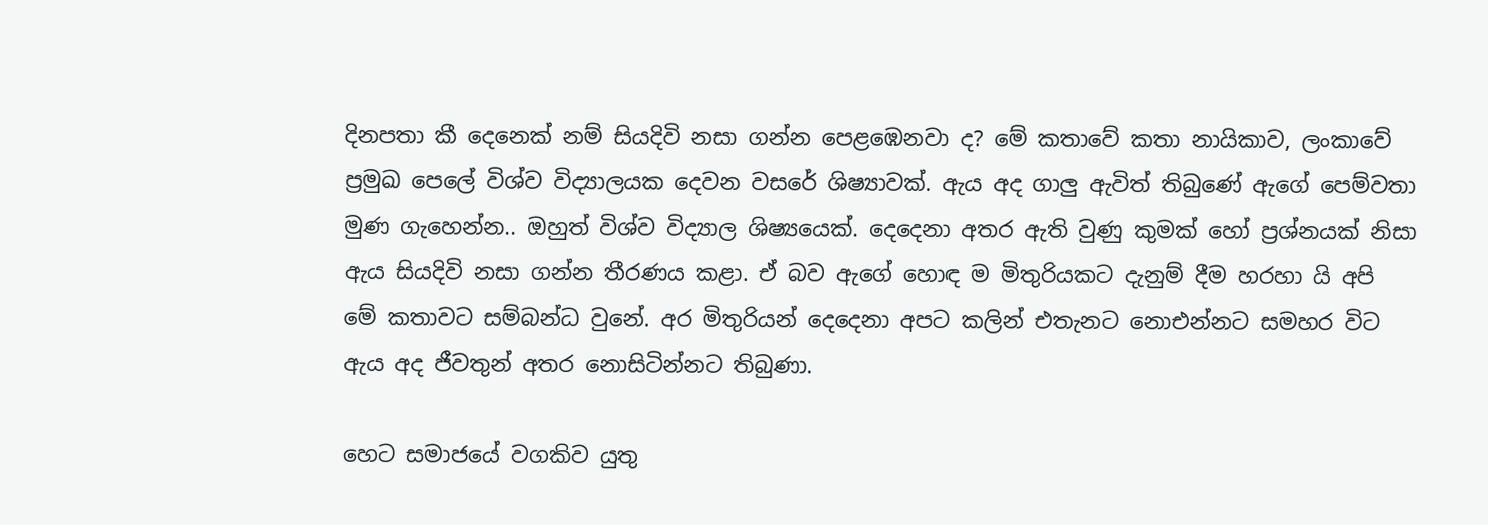දිනපතා කී දෙනෙක් නම් සියදිවි නසා ගන්න පෙළඹෙනවා ද? මේ කතාවේ කතා නායිකාව, ලංකාවේ ප්‍රමුඛ පෙලේ විශ්ව විද්‍යාලයක දෙවන වසරේ ශිෂ්‍යාවක්. ඇය අද ගාලු ඇවිත් තිබුණේ ඇගේ පෙම්වතා මුණ ගැහෙන්න.. ඔහුත් විශ්ව විද්‍යාල ශිෂ්‍යයෙක්. දෙදෙනා අතර ඇති වුණු කුමක් හෝ ප්‍රශ්නයක් නිසා ඇය සියදිවි නසා ගන්න තීරණය කළා. ඒ බව ඇගේ හොඳ ම මිතුරියකට දැනුම් දීම හරහා යි අපි මේ කතාවට සම්බන්ධ වුනේ. අර මිතුරියන් දෙදෙනා අපට කලින් එතැනට නොඑන්නට සමහර විට ඇය අද ජීවතුන් අතර නොසිටින්නට තිබුණා.

හෙට සමාජයේ වගකිව යුතු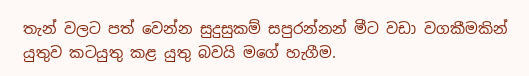තැන් වලට පත් වෙන්න සුදුසුකම් සපුරන්නන් මීට වඩා වගකීමකින් යුතුව කටයුතු කළ යුතු බවයි මගේ හැගීම.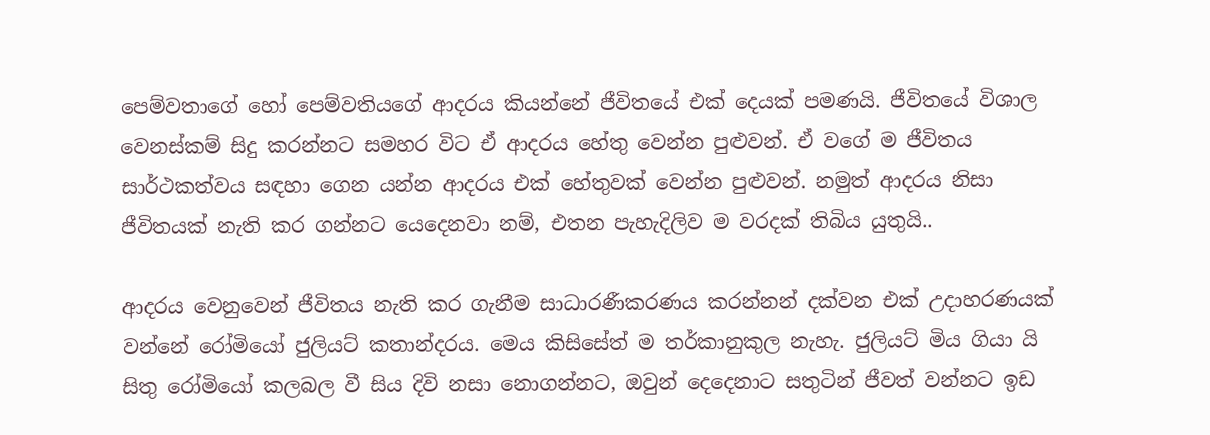පෙම්වතාගේ හෝ පෙම්වතියගේ ආදරය කියන්නේ ජීවිතයේ එක් දෙයක් පමණයි. ජීවිතයේ විශාල වෙනස්කම් සිදු කරන්නට සමහර විට ඒ ආදරය හේතු වෙන්න පුළුවන්. ඒ වගේ ම ජීවිතය සාර්ථකත්වය සඳහා ගෙන යන්න ආදරය එක් හේතුවක් වෙන්න පුළුවන්. නමුත් ආදරය නිසා ජීවිතයක් නැති කර ගන්නට යෙදෙනවා නම්, එතන පැහැදිලිව ම වරදක් තිබිය යුතුයි..

ආදරය වෙනුවෙන් ජීවිතය නැති කර ගැනීම සාධාරණීකරණය කරන්නන් දක්වන එක් උදාහරණයක් වන්නේ රෝමියෝ ජුලියට් කතාන්දරය. මෙය කිසිසේත් ම තර්කානුකුල නැහැ. ජුලියට් මිය ගියා යි සිතු රෝමියෝ කලබල වී සිය දිවි නසා නොගන්නට, ඔවුන් දෙදෙනාට සතුටින් ජීවත් වන්නට ඉඩ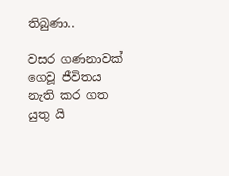තිබුණා..

වසර ගණනාවක් ගෙවූ ජීවිතය නැති කර ගත යුතු යි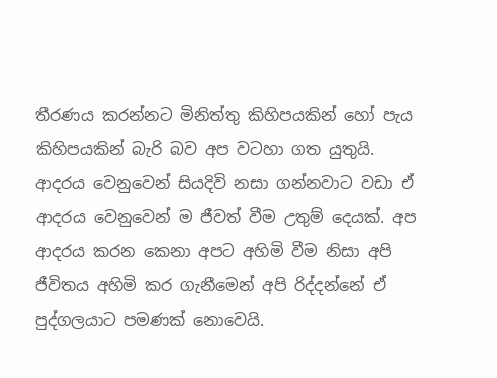තීරණය කරන්නට මිනිත්තු කිහිපයකින් හෝ පැය කිහිපයකින් බැරි බව අප වටහා ගත යුතුයි. ආදරය වෙනුවෙන් සියදිවි නසා ගන්නවාට වඩා ඒ ආදරය වෙනුවෙන් ම ජීවත් වීම උතුම් දෙයක්. අප ආදරය කරන කෙනා අපට අහිමි වීම නිසා අපි ජීවිතය අහිමි කර ගැනීමෙන් අපි රිද්දන්නේ ඒ පුද්ගලයාට පමණක් නොවෙයි.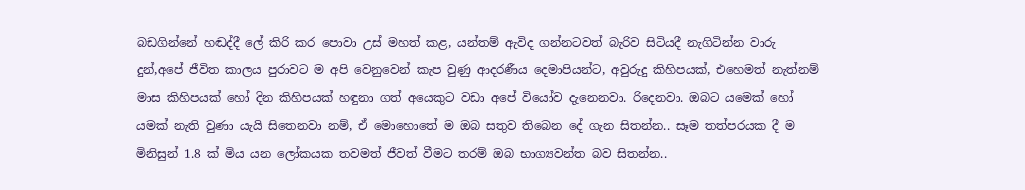බඩගින්නේ හඬද්දී ලේ කිරි කර පොවා උස් මහත් කළ, යන්තම් ඇවිද ගන්නටවත් බැරිව සිටියදී නැගිටින්න වාරු දුන්,අපේ ජීවිත කාලය පුරාවට ම අපි වෙනුවෙන් කැප වුණු ආදරණීය දෙමාපියන්ට, අවුරුදු කිහිපයක්, එහෙමත් නැත්නම් මාස කිහිපයක් හෝ දින කිහිපයක් හඳුනා ගත් අයෙකුට වඩා අපේ වියෝව දැනෙනවා. රිදෙනවා. ඔබට යමෙක් හෝ යමක් නැති වුණා යැයි සිතෙනවා නම්, ඒ මොහොතේ ම ඔබ සතුව තිබෙන දේ ගැන සිතන්න.. සෑම තත්පරයක දී ම මිනිසුන් 1.8 ක් මිය යන ලෝකයක තවමත් ජීවත් වීමට තරම් ඔබ භාග්‍යවන්ත බව සිතන්න..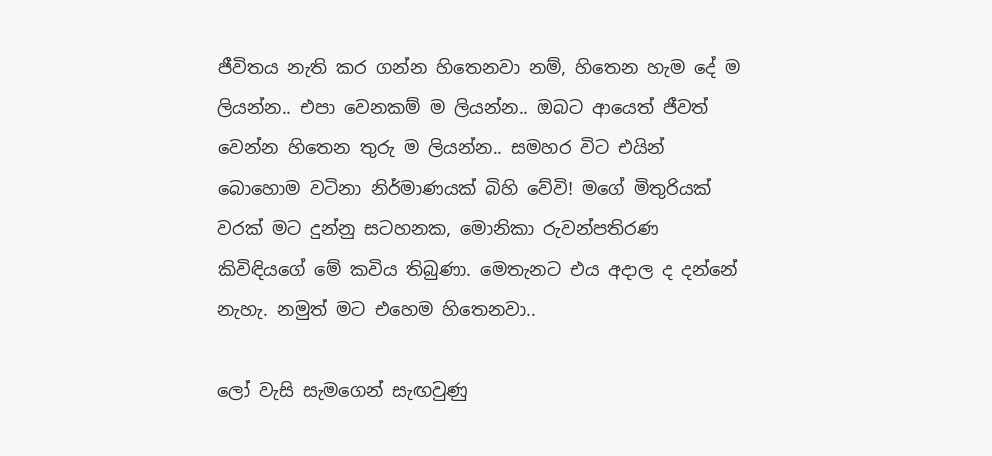ජීවිතය නැති කර ගන්න හිතෙනවා නම්, හිතෙන හැම දේ ම ලියන්න.. එපා වෙනකම් ම ලියන්න.. ඔබට ආයෙත් ජීවත් වෙන්න හිතෙන තුරු ම ලියන්න.. සමහර විට එයින් බොහොම වටිනා නිර්මාණයක් බිහි වේවි! මගේ මිතුරියක්‌ වරක් මට දුන්නු සටහනක, මොනිකා රුවන්පතිරණ කිවිඳියගේ මේ කවිය තිබුණා. මෙතැනට එය අදාල ද දන්නේ නැහැ. නමුත් මට එහෙම හිතෙනවා..

ලෝ වැසි සැමගෙන් සැඟවුණු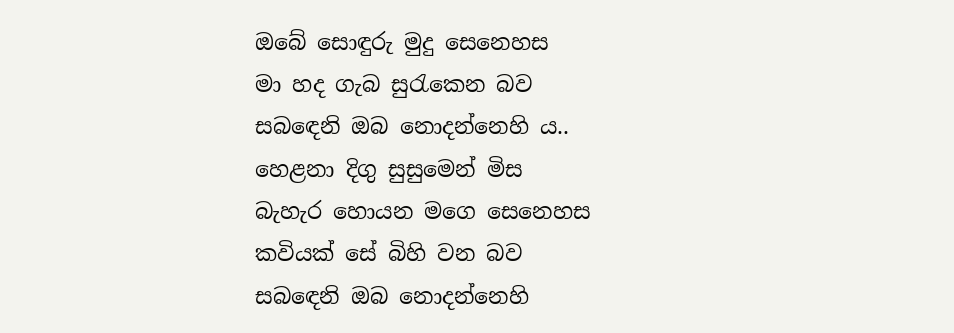ඔබේ සොඳුරු මුදු සෙනෙහස
මා හද ගැබ සුරැකෙන බව
සබඳෙනි ඔබ නොදන්නෙහි ය..
හෙළනා දිගු සුසුමෙන් මිස
බැහැර හොයන මගෙ සෙනෙහස
කවියක් සේ බිහි වන බව
සබඳෙනි ඔබ නොදන්නෙහි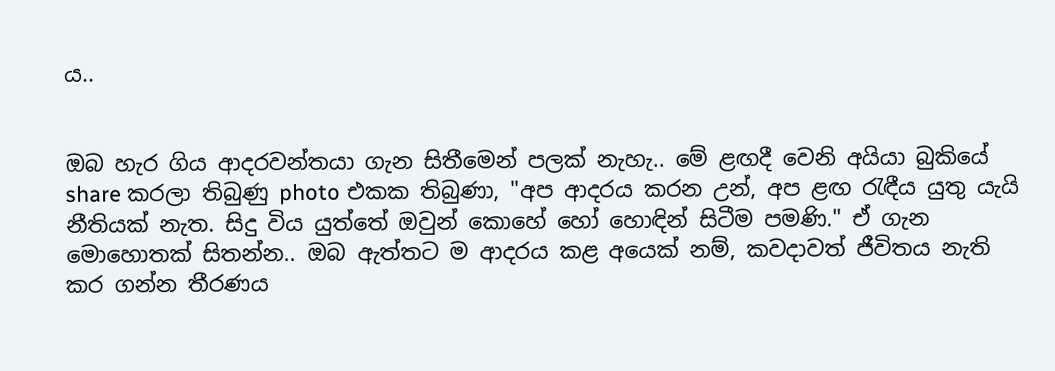ය..


ඔබ හැර ගිය ආදරවන්තයා ගැන සිතීමෙන් පලක් නැහැ.. මේ ළඟදී වෙනි අයියා බුකියේ share කරලා තිබුණු photo එකක තිබුණා, "අප ආදරය කරන උන්, අප ළඟ රැඳීය යුතු යැයි නීතියක් නැත. සිදු විය යුත්තේ ඔවුන් කොහේ හෝ හොඳින් සිටීම පමණි." ඒ ගැන මොහොතක් සිතන්න.. ඔබ ඇත්තට ම ආදරය කළ අයෙක් නම්, කවදාවත් ජීවිතය නැති කර ගන්න තීරණය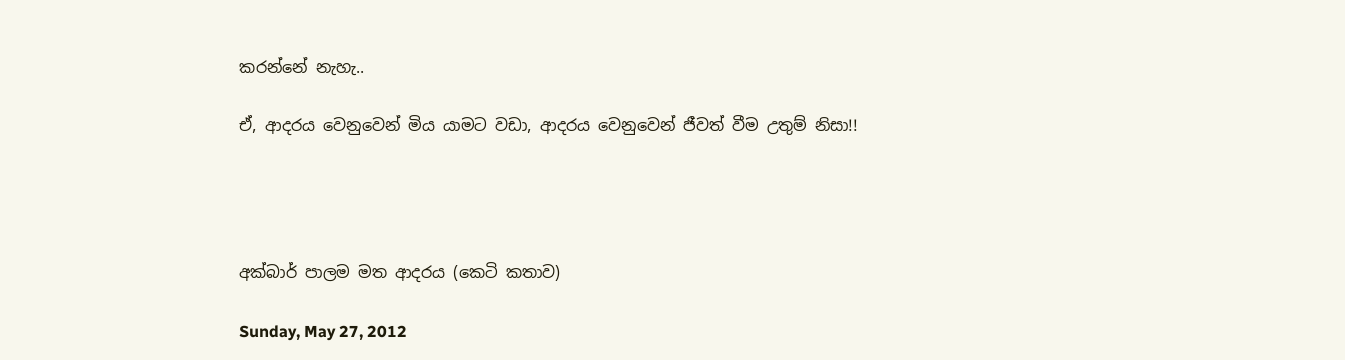කරන්නේ නැහැ..

ඒ, ආදරය වෙනුවෙන් මිය යාමට වඩා, ආදරය වෙනුවෙන් ජීවත් වීම උතුම් නිසා!!




අක්බාර් පාලම මත ආදරය (කෙටි කතාව)

Sunday, May 27, 2012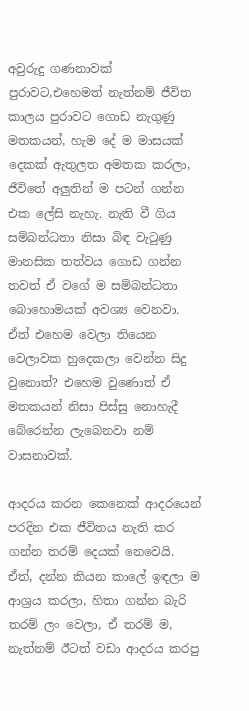අවුරුදු ගණනාවක් පුරාවට,එහෙමත් නැත්නම් ජීවිත කාලය පුරාවට ගොඩ නැගුණු මතකයන්, හැම දේ ම මාසයක් දෙකක් ඇතුලත අමතක කරලා, ජීවිතේ අලුතින් ම පටන් ගන්න එක ලේසි නැහැ. නැති වී ගිය සම්බන්ධතා නිසා බිඳ වැටුණු මානසික තත්වය ගොඩ ගන්න තවත් ඒ වගේ ම සම්බන්ධතා බොහොමයක් අවශ්‍ය වෙනවා. ඒත් එහෙම වෙලා තියෙන වෙලාවක හුදෙකලා වෙන්න සිදු වුනොත්? එහෙම වුණොත් ඒ මතකයන් නිසා පිස්සු නොහැදී බේරෙන්න ලැබෙනවා නම් වාසනාවක්.

ආදරය කරන කෙනෙක් ආදරයෙන් පරදින එක ජීවිතය නැති කර ගන්න තරම් දෙයක් නෙවෙයි. ඒත්, දන්න කියන කාලේ ඉඳලා ම ආශ්‍රය කරලා, හිතා ගන්න බැරි තරම් ලං වෙලා, ඒ තරම් ම, නැත්නම් ඊටත් වඩා ආදරය කරපු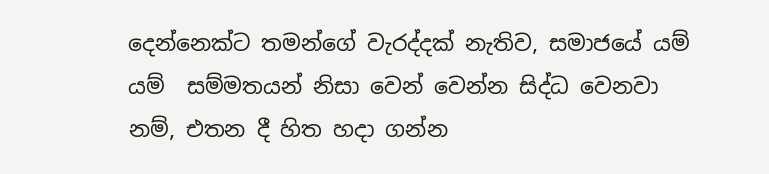දෙන්නෙක්ට තමන්ගේ වැරද්දක් නැතිව, සමාජයේ යම් යම්  සම්මතයන් නිසා වෙන් වෙන්න සිද්ධ වෙනවා නම්, එතන දී හිත හදා ගන්න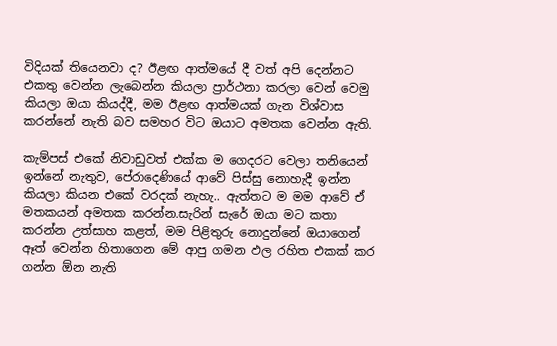විදියක් තියෙනවා ද? ඊළඟ ආත්මයේ දී වත් අපි දෙන්නට එකතු වෙන්න ලැබෙන්න කියලා ප්‍රාර්ථනා කරලා වෙන් වෙමු කියලා ඔයා කියද්දී, මම ඊළඟ ආත්මයක් ගැන විශ්වාස කරන්නේ නැති බව සමහර විට ඔයාට අමතක වෙන්න ඇති.

කැම්පස් එකේ නිවාඩුවත් එක්ක ම ගෙදරට වෙලා තනියෙන් ඉන්නේ නැතුව, පේරාදෙණියේ ආවේ පිස්සු නොහැදී ඉන්න කියලා කියන එකේ වරදක් නැහැ.. ඇත්තට ම මම ආවේ ඒ මතකයන් අමතක කරන්න.සැරින් සැරේ ඔයා මට කතා කරන්න උත්සාහ කළත්, මම පිළිතුරු නොදුන්නේ ඔයාගෙන් ඈත් වෙන්න හිතාගෙන මේ ආපු ගමන ඵල රහිත එකක් කර ගන්න ඕන නැති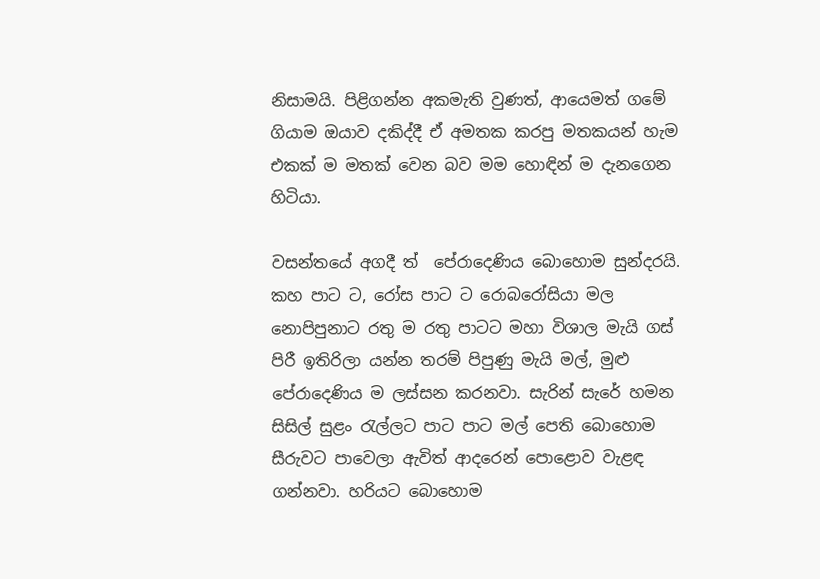නිසාමයි. පිළිගන්න අකමැති වුණත්, ආයෙමත් ගමේ ගියාම ඔයාව දකිද්දී ඒ අමතක කරපු මතකයන් හැම එකක් ම මතක් වෙන බව මම හොඳින් ම දැනගෙන හිටියා.

වසන්තයේ අගදී ත්  පේරාදෙණිය බොහොම සුන්දරයි. කහ පාට ට, රෝස පාට ට රොබරෝසියා මල නොපිපුනාට රතු ම රතු පාටට මහා විශාල මැයි ගස් පිරී ඉතිරිලා යන්න තරම් පිපුණු මැයි මල්, මුළු පේරාදෙණිය ම ලස්සන කරනවා. සැරින් සැරේ හමන සිසිල් සුළං රැල්ලට පාට පාට මල් පෙති බොහොම සීරුවට පාවෙලා ඇවිත් ආදරෙන් පොළොව වැළඳ ගන්නවා. හරියට බොහොම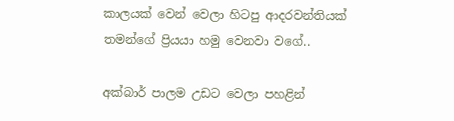කාලයක් වෙන් වෙලා හිටපු ආදරවන්තියක් තමන්ගේ ප්‍රියයා හමු වෙනවා වගේ..

අක්බාර් පාලම උඩට වෙලා පහළින්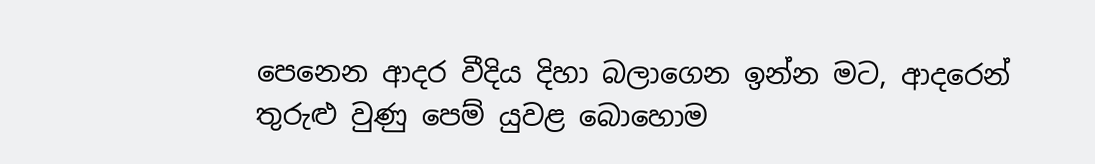පෙනෙන ආදර වීදිය දිහා බලාගෙන ඉන්න මට, ආදරෙන් තුරුළු වුණු පෙම් යුවළ බොහොම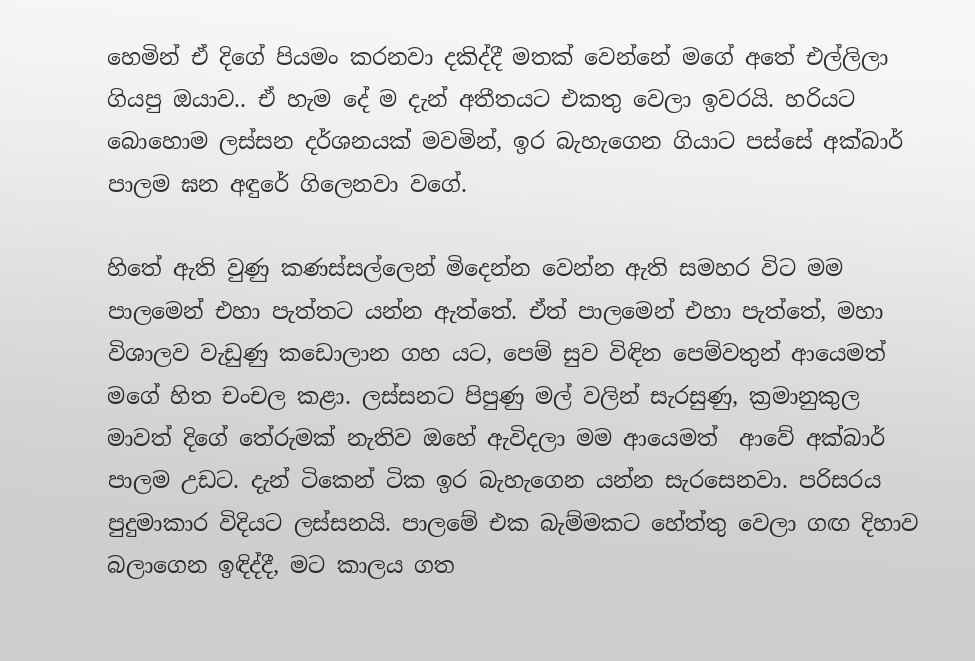හෙමින් ඒ දිගේ පියමං කරනවා දකිද්දී මතක් වෙන්නේ මගේ අතේ එල්ලිලා ගියපු ඔයාව.. ඒ හැම දේ ම දැන් අතීතයට එකතු වෙලා ඉවරයි. හරියට බොහොම ලස්සන දර්ශනයක් මවමින්, ඉර බැහැගෙන ගියාට පස්සේ අක්බාර් පාලම ඝන අඳුරේ ගිලෙනවා වගේ.

හිතේ ඇති වුණු කණස්සල්ලෙන් මිදෙන්න වෙන්න ඇති සමහර විට මම පාලමෙන් එහා පැත්තට යන්න ඇත්තේ. ඒත් පාලමෙන් එහා පැත්තේ, මහා විශාලව වැඩුණු කඩොලාන ගහ යට, පෙම් සුව විඳින පෙම්වතුන් ආයෙමත් මගේ හිත චංචල කළා. ලස්සනට පිපුණු මල් වලින් සැරසුණු, ක්‍රමානුකුල මාවත් දිගේ තේරුමක් නැතිව ඔහේ ඇවිදලා මම ආයෙමත්  ආවේ අක්බාර් පාලම උඩට. දැන් ටිකෙන් ටික ඉර බැහැගෙන යන්න සැරසෙනවා. පරිසරය පුදුමාකාර විදියට ලස්සනයි. පාලමේ එක බැම්මකට හේත්තු වෙලා ගඟ දිහාව බලාගෙන ඉඳිද්දී, මට කාලය ගත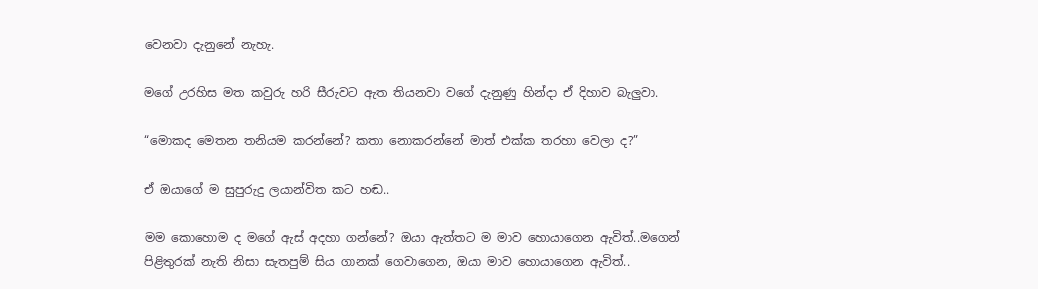වෙනවා දැනුනේ නැහැ.

මගේ උරහිස මත කවුරු හරි සීරුවට ඇත තියනවා වගේ දැනුණු හින්දා ඒ දිහාව බැලුවා.

“මොකද මෙතන තනියම කරන්නේ? කතා නොකරන්නේ මාත් එක්ක තරහා වෙලා ද?”

ඒ ඔයාගේ ම සුපුරුදු ලයාන්විත කට හඬ..

මම කොහොම ද මගේ ඇස් අදහා ගන්නේ? ඔයා ඇත්තට ම මාව හොයාගෙන ඇවිත්..මගෙන් පිළිතුරක් නැති නිසා සැතපුම් සිය ගානක් ගෙවාගෙන, ඔයා මාව හොයාගෙන ඇවිත්..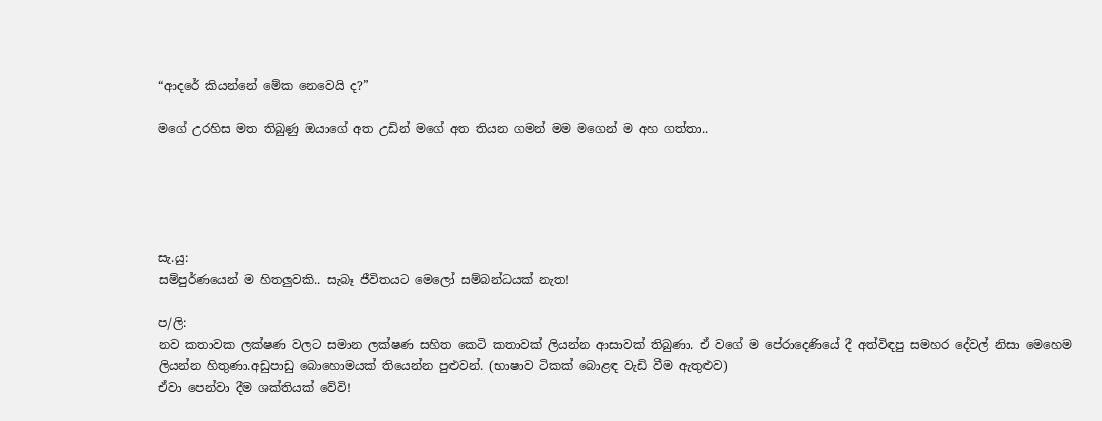“ආදරේ කියන්නේ මේක නෙවෙයි ද?”

මගේ උරහිස මත තිබුණු ඔයාගේ අත උඩින් මගේ අත තියන ගමන් මම මගෙන් ම අහ ගත්තා..





සැ.යු:
සම්පුර්ණයෙන් ම හිතලුවකි.. සැබෑ ජීවිතයට මෙලෝ සම්බන්ධයක් නැත!

ප/ලි:
නව කතාවක ලක්ෂණ වලට සමාන ලක්ෂණ සහිත කෙටි කතාවක් ලියන්න ආසාවක් තිබුණා. ඒ වගේ ම පේරාදෙණියේ දී අත්විඳපු සමහර දේවල් නිසා මෙහෙම ලියන්න හිතුණා.අඩුපාඩු බොහොමයක් තියෙන්න පුළුවන්. (භාෂාව ටිකක් බොළඳ වැඩි වීම ඇතුළුව)
ඒවා පෙන්වා දීම ශක්තියක් වේවි!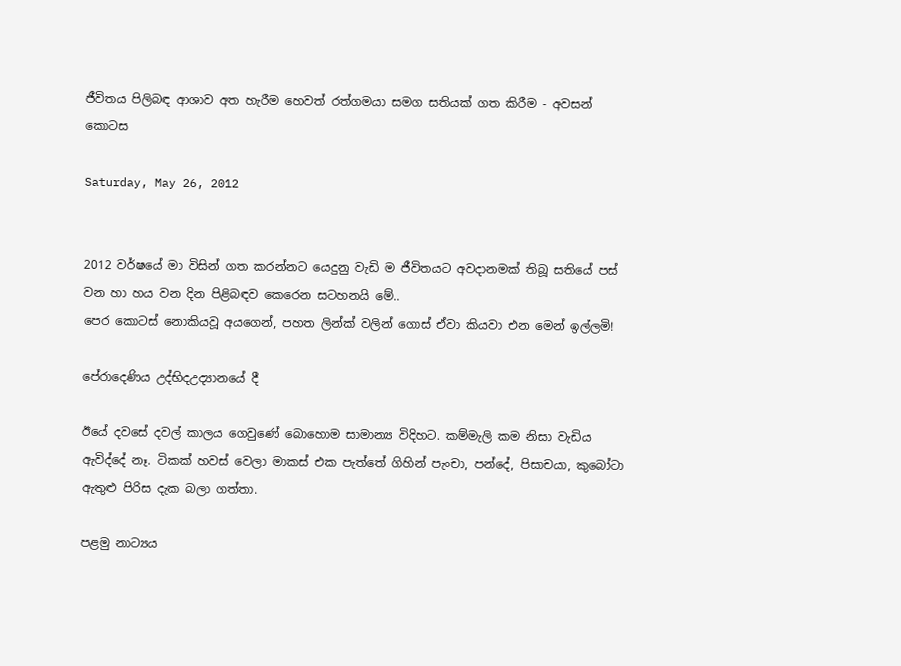ජීවිතය පිලිබඳ ආශාව අත හැරීම හෙවත් රත්ගමයා සමග සතියක් ගත කිරීම - අවසන් කොටස

Saturday, May 26, 2012


2012 වර්ෂයේ මා විසින් ගත කරන්නට යෙදුනු වැඩි ම ජීවිතයට අවදානමක් තිබූ සතියේ පස් වන හා හය වන දින පිළිබඳව කෙරෙන සටහනයි මේ..
පෙර කොටස් නොකියවූ අයගෙන්, පහත ලින්ක් වලින් ගොස් ඒවා කියවා එන මෙන් ඉල්ලමි!

පේරාදෙණිය උද්භිදඋද්‍යානයේ දී

ඊයේ දවසේ දවල් කාලය ගෙවුණේ බොහොම සාමාන්‍ය විදිහට. කම්මැලි කම නිසා වැඩිය ඇවිද්දේ නෑ. ටිකක් හවස් වෙලා මාකස් එක පැත්තේ ගිහින් පැංචා, පන්දේ, පිසාචයා, කුබෝටා ඇතුළු පිරිස දැක බලා ගත්තා.

පළමු නාට්‍යය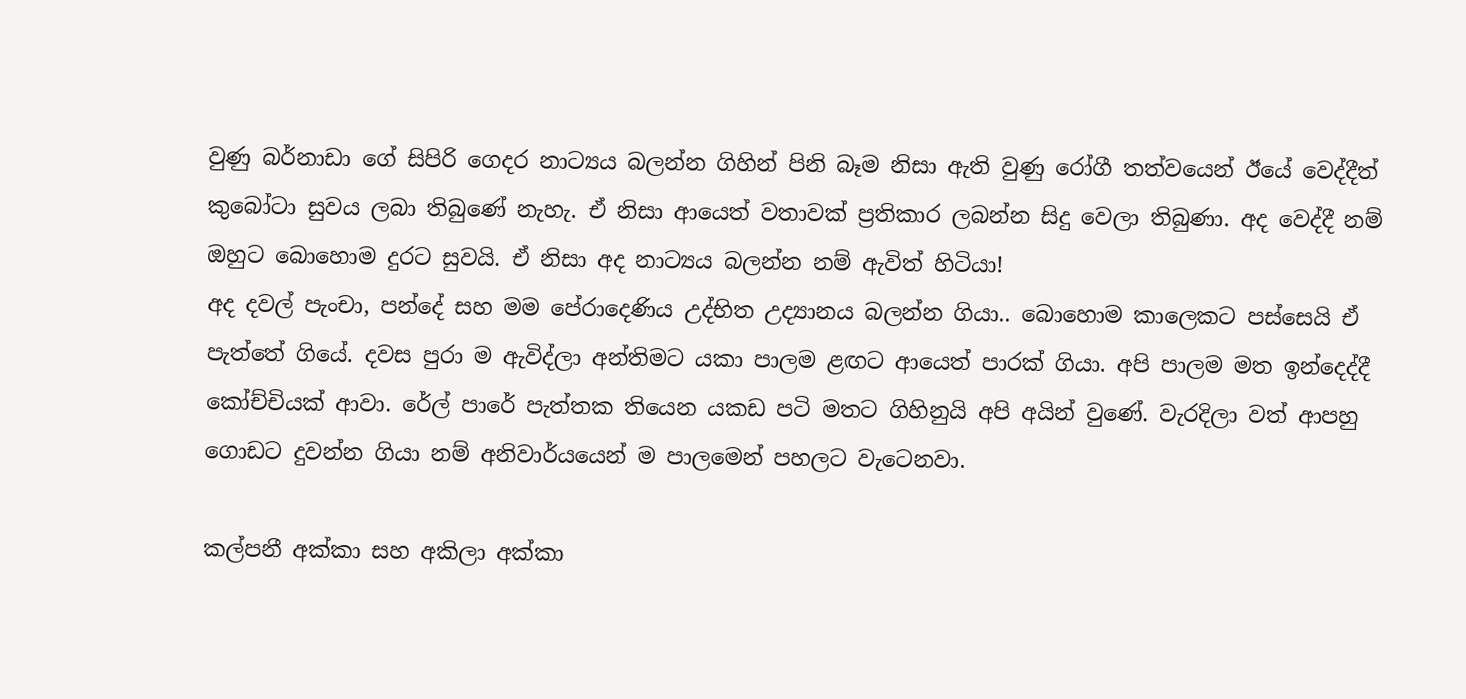වුණු බර්නාඩා ගේ සිපිරි ගෙදර නාට්‍යය බලන්න ගිහින් පිනි බෑම නිසා ඇති වුණු රෝගී තත්වයෙන් ඊයේ වෙද්දීත් කුබෝටා සුවය ලබා තිබුණේ නැහැ. ඒ නිසා ආයෙත් වතාවක් ප්‍රතිකාර ලබන්න සිදු වෙලා තිබුණා. අද වෙද්දී නම් ඔහුට බොහොම දුරට සුවයි. ඒ නිසා අද නාට්‍යය බලන්න නම් ඇවිත් හිටියා!
අද දවල් පැංචා, පන්දේ සහ මම පේරාදෙණිය උද්භිත උද්‍යානය බලන්න ගියා.. බොහොම කාලෙකට පස්සෙයි ඒ පැත්තේ ගියේ. දවස පුරා ම ඇවිද්ලා අන්තිමට යකා පාලම ළඟට ආයෙත් පාරක් ගියා. අපි පාලම මත ඉන්දෙද්දී කෝච්චියක් ආවා. රේල් පාරේ පැත්තක තියෙන යකඩ පටි මතට ගිහිනුයි අපි අයින් වුණේ. වැරදිලා වත් ආපහු ගොඩට දුවන්න ගියා නම් අනිවාර්යයෙන් ම පාලමෙන් පහලට වැටෙනවා.

කල්පනී අක්කා සහ අකිලා අක්කා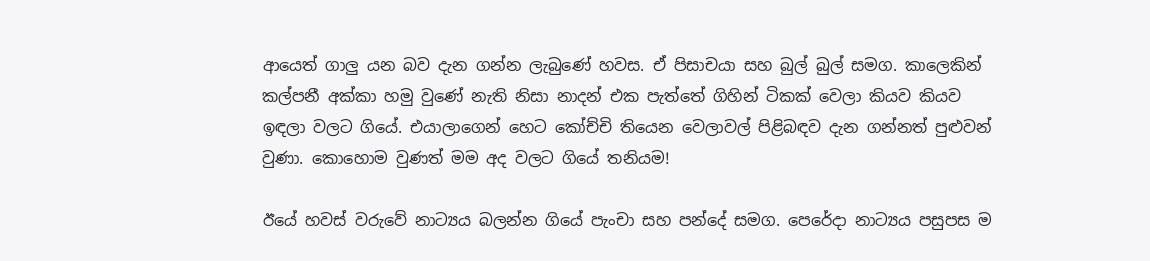ආයෙත් ගාලු යන බව දැන ගන්න ලැබුණේ හවස. ඒ පිසාචයා සහ බුල් බුල් සමග. කාලෙකින් කල්පනී අක්කා හමු වුණේ නැති නිසා නාදන් එක පැත්තේ ගිහින් ටිකක් වෙලා කියව කියව ඉඳලා වලට ගියේ. එයාලාගෙන් හෙට කෝච්චි තියෙන වෙලාවල් පිළිබඳව දැන ගන්නත් පුළුවන් වුණා. කොහොම වුණත් මම අද වලට ගියේ තනියම!

ඊයේ හවස් වරුවේ නාට්‍යය බලන්න ගියේ පැංචා සහ පන්දේ සමග. පෙරේදා නාට්‍යය පසුපස ම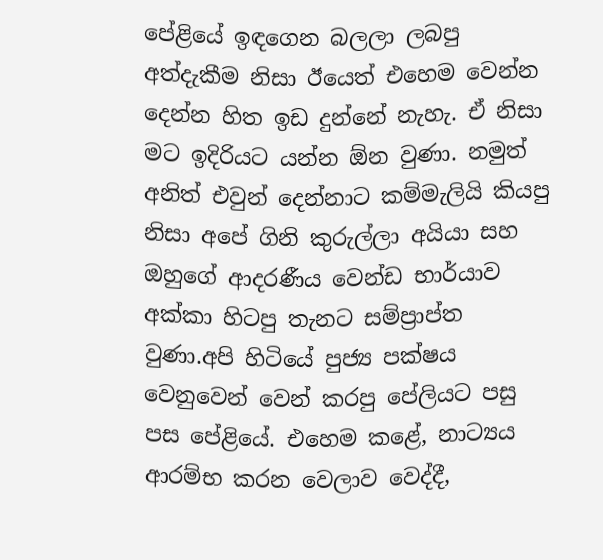පේළියේ ඉඳගෙන බලලා ලබපු අත්දැකීම නිසා ඊයෙත් එහෙම වෙන්න දෙන්න හිත ඉඩ දුන්නේ නැහැ. ඒ නිසා මට ඉදිරියට යන්න ඕන වුණා. නමුත් අනිත් එවුන් දෙන්නාට කම්මැලියි කියපු නිසා අපේ ගිනි කුරුල්ලා අයියා සහ ඔහුගේ ආදරණීය වෙන්ඩ භාර්යාව අක්කා හිටපු තැනට සම්ප්‍රාප්ත වුණා.අපි හිටියේ පුජ්‍ය පක්ෂය වෙනුවෙන් වෙන් කරපු පේලියට පසු පස පේළියේ. එහෙම කළේ, නාට්‍යය ආරම්භ කරන වෙලාව වෙද්දී,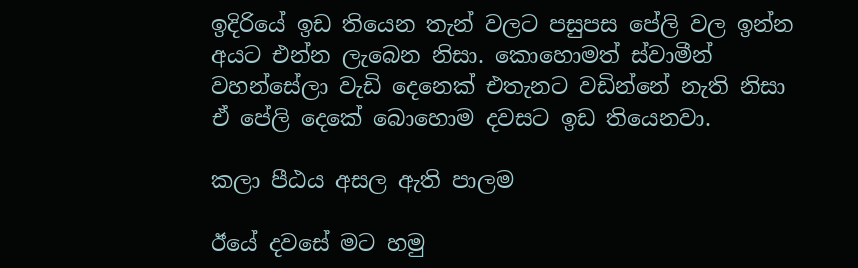ඉදිරියේ ඉඩ තියෙන තැන් වලට පසුපස පේලි වල ඉන්න අයට එන්න ලැබෙන නිසා. කොහොමත් ස්වාමීන් වහන්සේලා වැඩි දෙනෙක් එතැනට වඩින්නේ නැති නිසා ඒ පේලි දෙකේ බොහොම දවසට ඉඩ තියෙනවා.

කලා පීඨය අසල ඇති පාලම

ඊයේ දවසේ මට හමු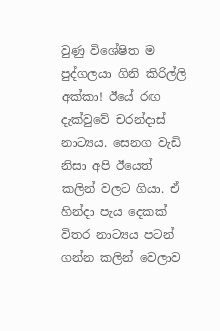වුණු විශේෂිත ම පුද්ගලයා ගිනි කිරිල්ලි අක්කා! ඊයේ රඟ දැක්වුවේ චරන්දාස් නාට්‍යය. සෙනග වැඩි නිසා අපි ඊයෙත් කලින් වලට ගියා. ඒ හින්දා පැය දෙකක් විතර නාට්‍යය පටන් ගන්න කලින් වෙලාව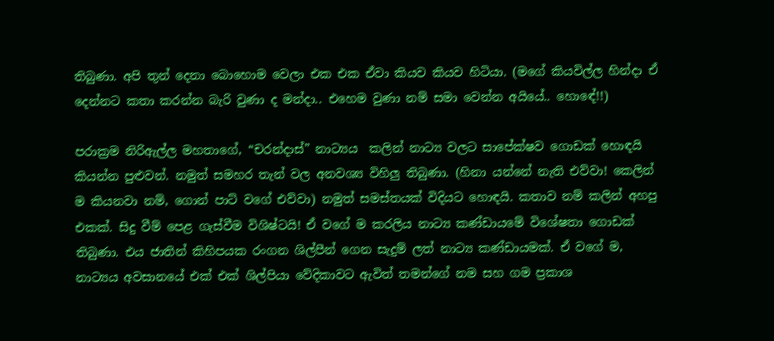තිබුණා. අපි තුන් දෙනා බොහොම වෙලා එක එක ඒවා කියව කියව හිටියා. (මගේ කියවිල්ල හින්දා ඒ දෙන්නට කතා කරන්න බැරි වුණා ද මන්දා.. එහෙම වුණා නම් සමා වෙන්න අයියේ.. හොඳේ!!)

පරාක්‍රම නිරිඇල්ල මහතාගේ, “චරන්දාස්” නාට්‍යය  කලින් නාට්‍ය වලට සාපේක්ෂව ගොඩක් හොඳයි කියන්න පුළුවන්. නමුත් සමහර තැන් වල අනවශ්‍ය විහිලු තිබුණා. (හිනා යන්නේ නැති එව්වා! කෙලින් ම කියනවා නම්, ගොන් පාට් වගේ එව්වා) නමුත් සමස්තයක් විදියට හොඳයි. කතාව නම් කලින් අහපු එකක්. සිදු වීම් පෙළ ගැස්වීම විශිෂ්ටයි! ඒ වගේ ම කරලිය නාට්‍ය කණ්ඩායමේ විශේෂතා ගොඩක් තිබුණා. එය ජාතින් කිහිපයක රංගන ශිල්පීන් ගෙන සැදුම් ලත් නාට්‍ය කණ්ඩායමක්. ඒ වගේ ම, නාට්‍යය අවසානයේ එක් එක් ශිල්පියා වේදිකාවට ඇවිත් තමන්ගේ නම සහ ගම ප්‍රකාශ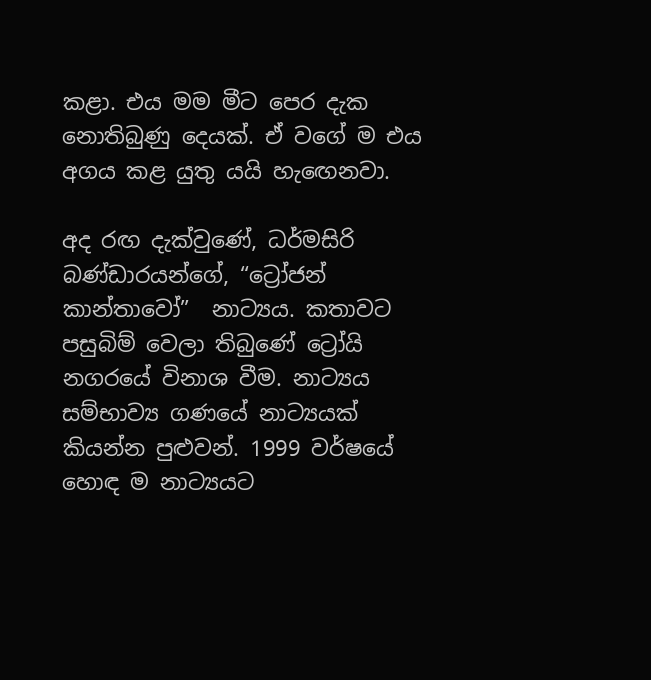කළා. එය මම මීට පෙර දැක නොතිබුණු දෙයක්. ඒ වගේ ම එය අගය කළ යුතු යයි හැඟෙනවා.

අද රඟ දැක්වුණේ, ධර්මසිරි බණ්ඩාරයන්ගේ, “ට්‍රෝජන් කාන්තාවෝ”  නාට්‍යය. කතාවට පසුබිම් වෙලා තිබුණේ ට්‍රෝයි නගරයේ විනාශ වීම. නාට්‍යය සම්භාව්‍ය ගණයේ නාට්‍යයක් කියන්න පුළුවන්. 1999 වර්ෂයේ හොඳ ම නාට්‍යයට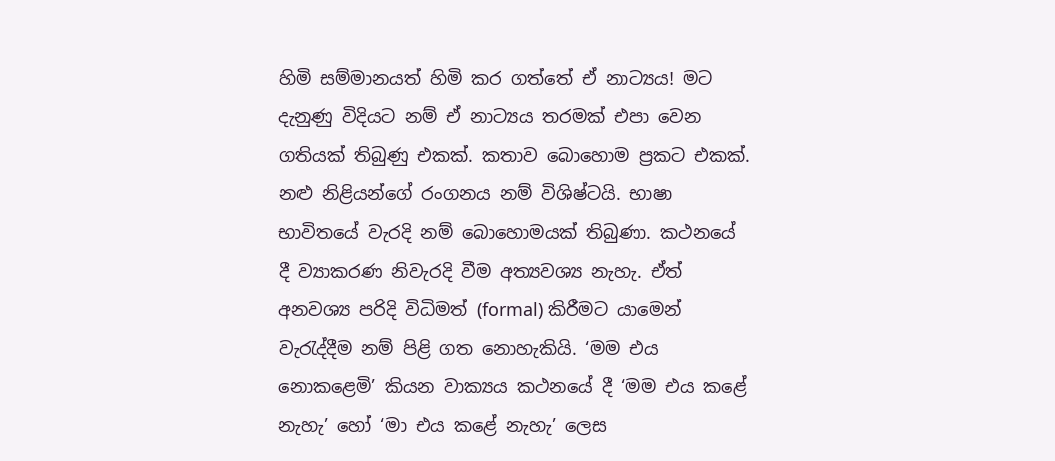හිමි සම්මානයත් හිමි කර ගත්තේ ඒ නාට්‍යය! මට දැනුණු විදියට නම් ඒ නාට්‍යය තරමක් එපා වෙන ගතියක් තිබුණු එකක්. කතාව බොහොම ප්‍රකට එකක්. නළු නිළියන්ගේ රංගනය නම් විශිෂ්ටයි. භාෂා භාවිතයේ වැරදි නම් බොහොමයක් තිබුණා. කථනයේ දී ව්‍යාකරණ නිවැරදි වීම අත්‍යවශ්‍ය නැහැ. ඒත් අනවශ්‍ය පරිදි විධිමත් (formal) කිරීමට යාමෙන්  වැරැද්දීම නම් පිළි ගත නොහැකියි. ‘මම එය නොකළෙමි’ කියන වාක්‍යය කථනයේ දී ‘මම එය කළේ නැහැ’ හෝ ‘මා එය කළේ නැහැ’ ලෙස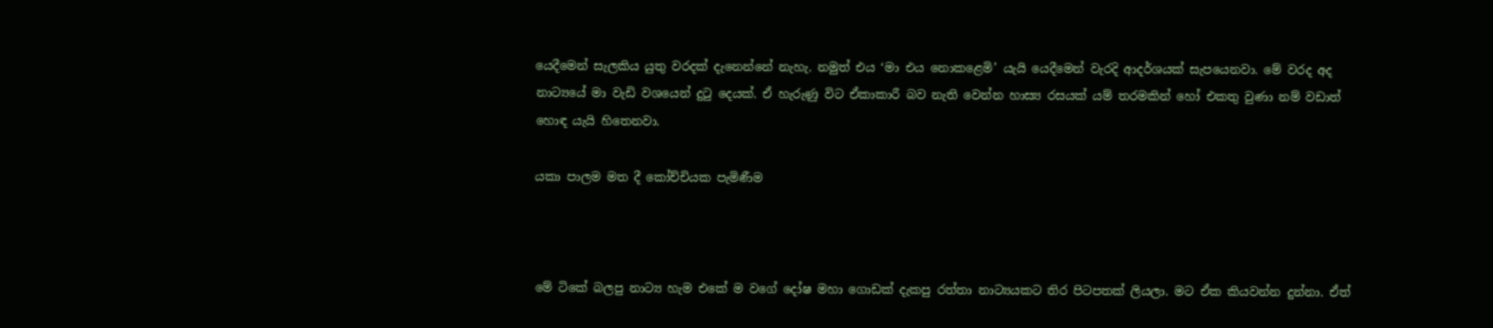යෙදීමෙන් සැලකිය යුතු වරදක් දැනෙන්නේ නැහැ. නමුත් එය ‘මා එය නොකළෙමි’ යැයි යෙදීමෙන් වැරදි ආදර්ශයක් සැපයෙනවා. මේ වරද අද නාට්‍යයේ මා වැඩි වශයෙන් දුටු දෙයක්. ඒ හැරුණු විට ඒකාකාරී බව නැති වෙන්න හාස්‍ය රසයක් යම් තරමකින් හෝ එකතු වුණා නම් වඩාත් හොඳ යැයි හිතෙනවා.

යකා පාලම මත දී කෝච්චියක පැමිණීම



මේ ටිකේ බලපු නාට්‍ය හැම එකේ ම වගේ දෝෂ මහා ගොඩක් දැකපු රත්තා නාට්‍යයකට තිර පිටපතක් ලියලා. මට ඒක කියවන්න දුන්නා. ඒත්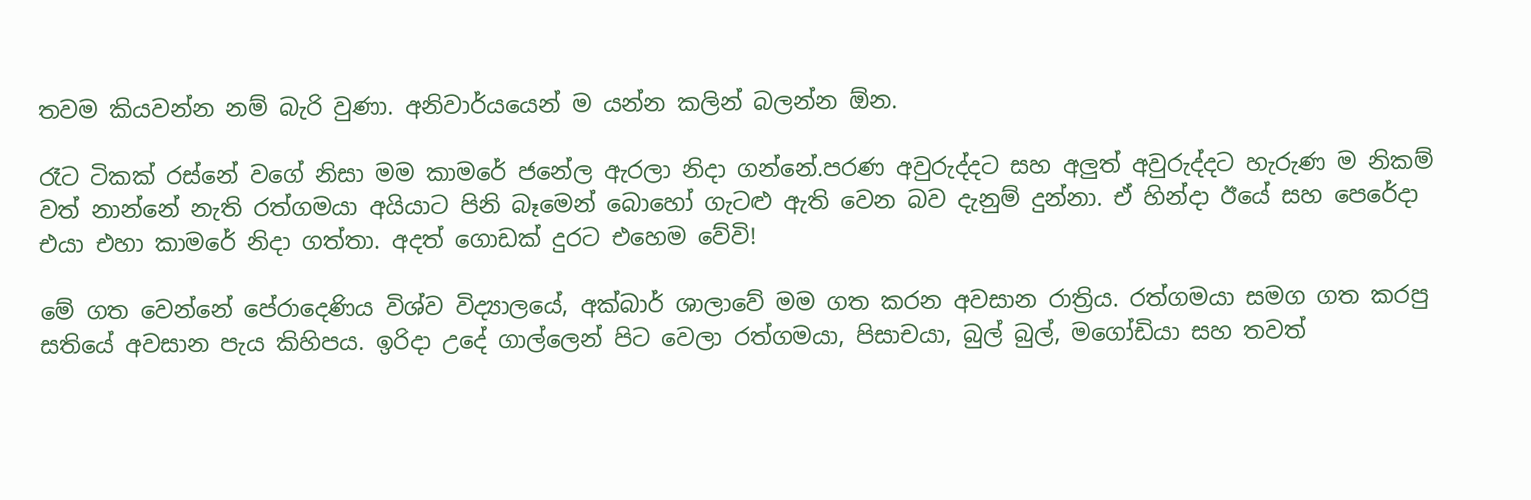තවම කියවන්න නම් බැරි වුණා. අනිවාර්යයෙන් ම යන්න කලින් බලන්න ඕන.

රෑට ටිකක් රස්නේ වගේ නිසා මම කාමරේ ජනේල ඇරලා නිදා ගන්නේ.පරණ අවුරුද්දට සහ අලුත් අවුරුද්දට හැරුණ ම නිකම් වත් නාන්නේ නැති රත්ගමයා අයියාට පිනි බෑමෙන් බොහෝ ගැටළු ඇති වෙන බව දැනුම් දුන්නා. ඒ හින්දා ඊයේ සහ පෙරේදා එයා එහා කාමරේ නිදා ගත්තා. අදත් ගොඩක් දුරට එහෙම වේවි!

මේ ගත වෙන්නේ පේරාදෙණිය විශ්ව විද්‍යාලයේ, අක්බාර් ශාලාවේ මම ගත කරන අවසාන රාත්‍රිය. රත්ගමයා සමග ගත කරපු සතියේ අවසාන පැය කිහිපය. ඉරිදා උදේ ගාල්ලෙන් පිට වෙලා රත්ගමයා, පිසාචයා, බුල් බුල්, මගෝඩියා සහ තවත්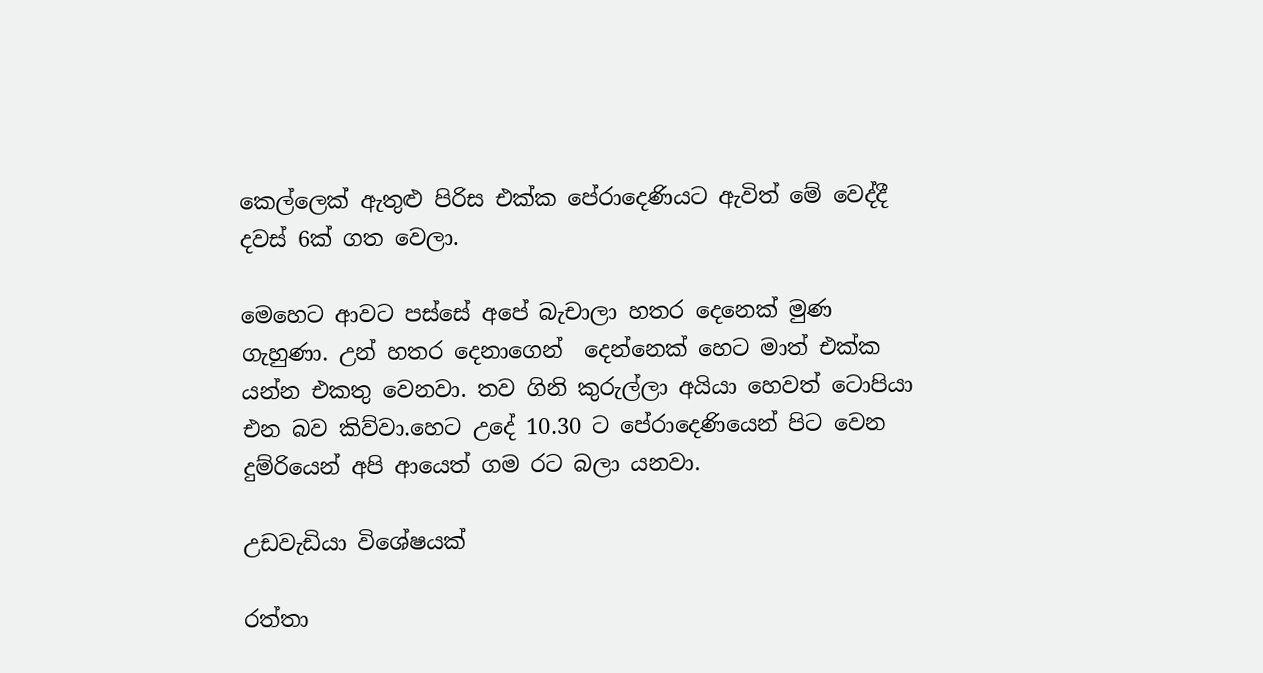කෙල්ලෙක් ඇතුළු පිරිස එක්ක පේරාදෙණියට ඇවිත් මේ වෙද්දී දවස් 6ක් ගත වෙලා.

මෙහෙට ආවට පස්සේ අපේ බැචාලා හතර දෙනෙක් මුණ ගැහුණා. උන් හතර දෙනාගෙන්  දෙන්නෙක් හෙට මාත් එක්ක යන්න එකතු වෙනවා. තව ගිනි කුරුල්ලා අයියා හෙවත් ටොපියා එන බව කිව්වා.හෙට උදේ 10.30 ට පේරාදෙණියෙන් පිට වෙන දුම්රියෙන් අපි ආයෙත් ගම රට බලා යනවා.

උඩවැඩියා විශේෂයක්

රත්තා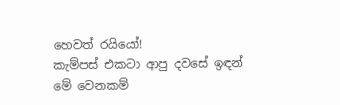හෙවත් රයියෝ!
කැම්පස් එකටා ආපු දවසේ ඉඳන් මේ වෙනකම්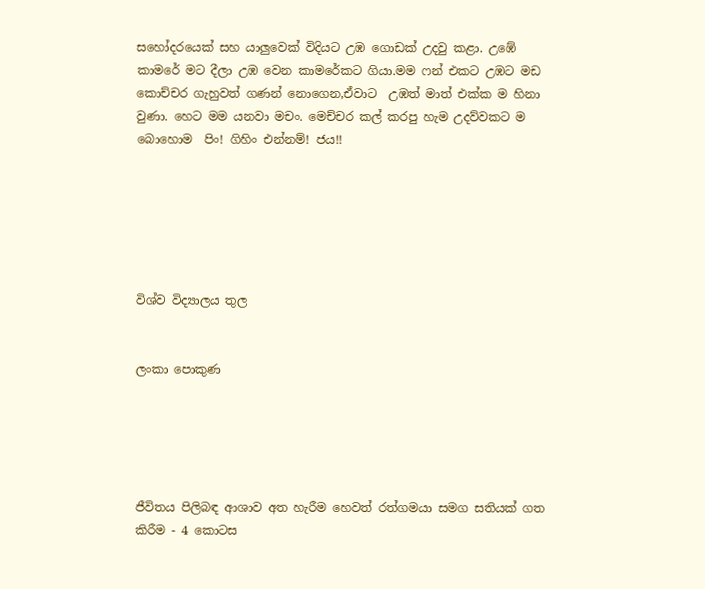සහෝදරයෙක් සහ යාලුවෙක් විදියට උඹ ගොඩක් උදවු කළා. උඹේ කාමරේ මට දීලා උඹ වෙන කාමරේකට ගියා.මම ෆන් එකට උඹට මඩ කොච්චර ගැහුවත් ගණන් නොගෙන,ඒවාට  උඹත් මාත් එක්ක ම හිනා වුණා. හෙට මම යනවා මචං. මෙච්චර කල් කරපු හැම උදව්වකට ම බොහොම  පිං! ගිහිං එන්නම්! ජය!!






විශ්ව විද්‍යාලය තුල


ලංකා පොකුණ





ජීවිතය පිලිබඳ ආශාව අත හැරීම හෙවත් රත්ගමයා සමග සතියක් ගත කිරීම - 4 කොටස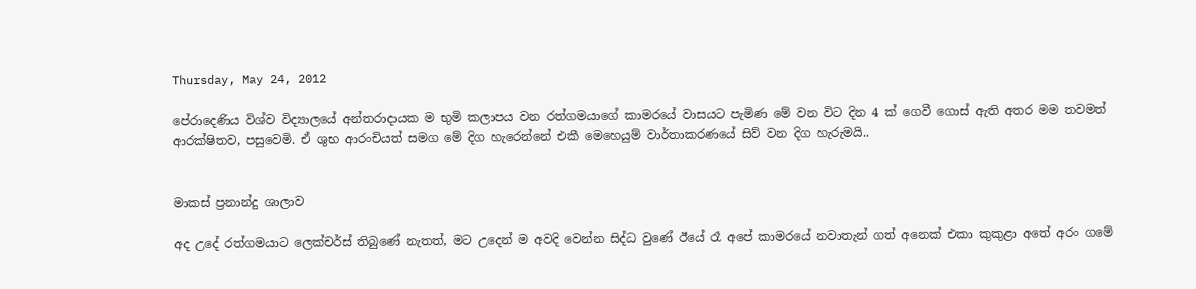Thursday, May 24, 2012

පේරාදෙණිය විශ්ව විද්‍යාලයේ අන්තරාදායක ම භුමි කලාපය වන රත්ගමයාගේ කාමරයේ වාසයට පැමිණ මේ වන විට දින 4 ක් ගෙවී ගොස් ඇති අතර මම තවමත් ආරක්ෂිතව, පසුවෙමි. ඒ ශුභ ආරංචියත් සමග මේ දිග හැරෙන්නේ එකී මෙහෙයුම් වාර්තාකරණයේ සිව් වන දිග හැරුමයි..


මාකස් ප්‍රනාන්දු ශාලාව

අද උදේ රත්ගමයාට ලෙක්චර්ස් තිබුණේ නැතත්, මට උදෙන් ම අවදි වෙන්න සිද්ධ වුණේ ඊයේ රෑ අපේ කාමරයේ නවාතැන් ගත් අනෙක් එකා කුකුළා අතේ අරං ගමේ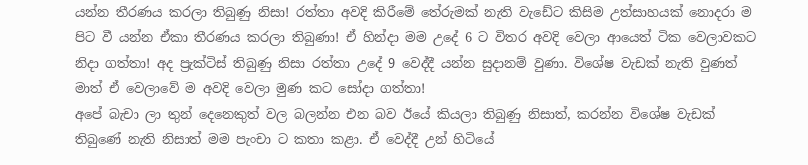යන්න තීරණය කරලා තිබුණු නිසා! රත්තා අවදි කිරීමේ තේරුමක් නැති වැඩේට කිසිම උත්සාහයක් නොදරා ම පිට වී යන්න ඒකා තීරණය කරලා තිබුණා! ඒ හින්දා මම උදේ 6 ට විතර අවදි වෙලා ආයෙත් ටික වෙලාවකට නිදා ගත්තා! අද ප්‍රැක්ටිස් තිබුණු නිසා රත්තා උදේ 9 වෙද්දී යන්න සුදානම් වුණා. විශේෂ වැඩක් නැති වුණත් මාත් ඒ වෙලාවේ ම අවදි වෙලා මුණ කට සෝදා ගත්තා!
අපේ බැචා ලා තුන් දෙනෙකුත් වල බලන්න එන බව ඊයේ කියලා තිබුණු නිසාත්, කරන්න විශේෂ වැඩක් තිබුණේ නැති නිසාත් මම පැංචා ට කතා කළා. ඒ වෙද්දී උන් හිටියේ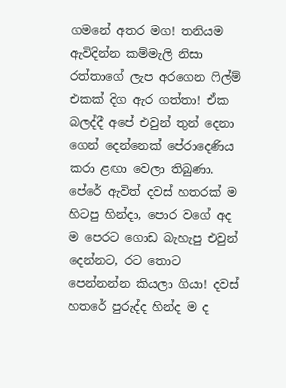ගමනේ අතර මග! තනියම ඇවිදින්න කම්මැලි නිසා රත්තාගේ ලැප අරගෙන ෆිල්ම් එකක් දිග ඇර ගත්තා! ඒක බලද්දී අපේ එවුන් තුන් දෙනා ගෙන් දෙන්නෙක් පේරාදෙණිය කරා ළඟා වෙලා තිබුණා.
පේරේ ඇවිත් දවස් හතරක් ම හිටපු හින්දා, පොර වගේ අද ම පෙරට ගොඩ බැහැපු එවුන් දෙන්නට, රට තොට පෙන්නන්න කියලා ගියා! දවස් හතරේ පුරුද්ද හින්ද ම ද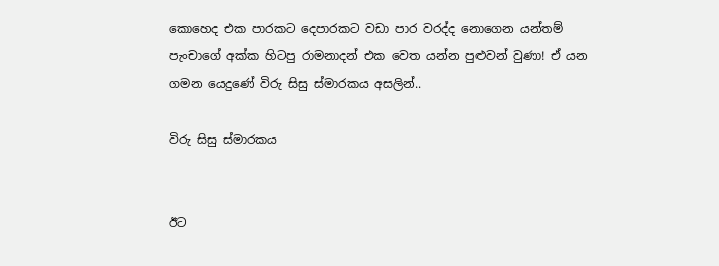කොහෙද එක පාරකට දෙපාරකට වඩා පාර වරද්ද නොගෙන යන්තම් පැංචාගේ අක්ක හිටපු රාමනාදන් එක වෙත යන්න පුළුවන් වුණා! ඒ යන ගමන යෙදුණේ විරු සිසු ස්මාරකය අසලින්..

විරු සිසු ස්මාරකය


ඊට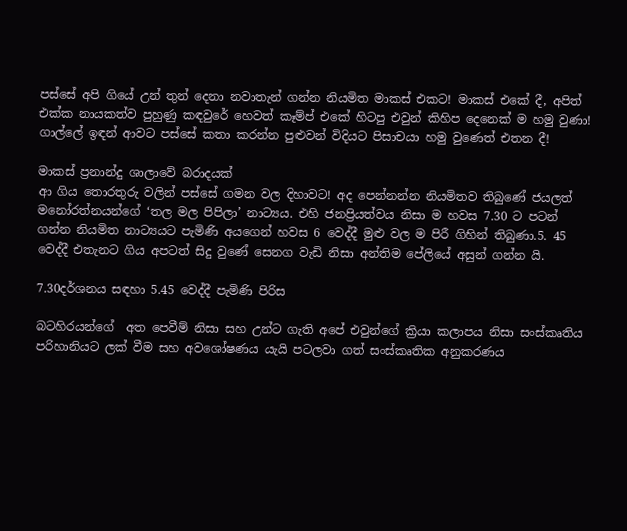පස්සේ අපි ගියේ උන් තුන් දෙනා නවාතැන් ගන්න නියමිත මාකස් එකට! මාකස් එකේ දී, අපිත් එක්ක නායකත්ව පුහුණු කඳවුරේ හෙවත් කෑම්ප් එකේ හිටපු එවුන් කිහිප දෙනෙක් ම හමු වුණා! ගාල්ලේ ඉඳන් ආවට පස්සේ කතා කරන්න පුළුවන් විදියට පිසාචයා හමු වුණෙත් එතන දී!

මාකස් ප්‍රනාන්දු ශාලාවේ බරාදයක්
ආ ගිය තොරතුරු වලින් පස්සේ ගමන වල දිහාවට! අද පෙන්නන්න නියමිතව තිබුණේ ජයලත් මනෝරත්නයන්ගේ ‘තල මල පිපිලා’ නාට්‍යය. එහි ජනප්‍රියත්වය නිසා ම හවස 7.30 ට පටන් ගන්න නියමිත නාට්‍යයට පැමිණි අයගෙන් හවස 6 වෙද්දී මුළු වල ම පිරී ගිහින් තිබුණා.5. 45 වෙද්දී එතැනට ගිය අපටත් සිදු වුණේ සෙනග වැඩි නිසා අන්තිම පේලියේ අසුන් ගන්න යි.

7.30දර්ශනය සඳහා 5.45 වෙද්දී පැමිණි පිරිස

බටහිරයන්ගේ  අත පෙවීම් නිසා සහ උන්ට ගැති අපේ එවුන්ගේ ක්‍රියා කලාපය නිසා සංස්කෘතිය පරිහානියට ලක් වීම සහ අවශෝෂණය යැයි පටලවා ගත් සංස්කෘතික අනුකරණය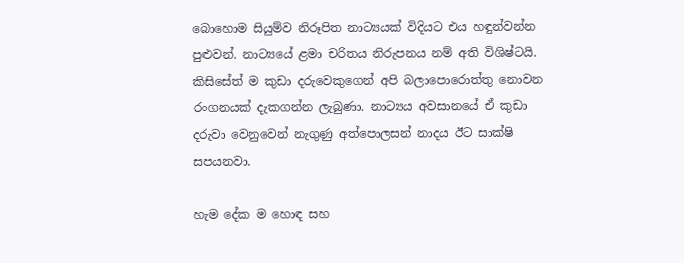බොහොම සියුම්ව නිරූපිත නාට්‍යයක් විදියට එය හඳුන්වන්න පුළුවන්. නාට්‍යයේ ළමා චරිතය නිරුපනය නම් අති විශිෂ්ටයි. කිසිසේත් ම කුඩා දරුවෙකුගෙන් අපි බලාපොරොත්තු නොවන රංගනයක් දැකගන්න ලැබුණා. නාට්‍යය අවසානයේ ඒ කුඩා දරුවා වෙනුවෙන් නැගුණු අත්පොලසන් නාදය ඊට සාක්ෂි සපයනවා.

හැම දේක ම හොඳ සහ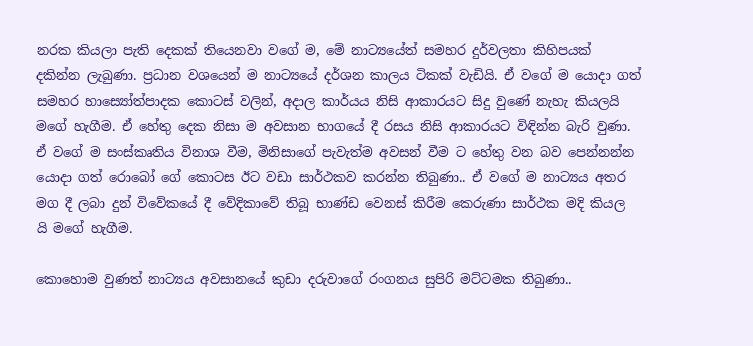නරක කියලා පැති දෙකක් තියෙනවා වගේ ම, මේ නාට්‍යයේත් සමහර දුර්වලතා කිහිපයක් දකින්න ලැබුණා. ප්‍රධාන වශයෙන් ම නාට්‍යයේ දර්ශන කාලය ටිකක් වැඩියි. ඒ වගේ ම යොදා ගත් සමහර හාස්‍යෝත්පාදක කොටස් වලින්, අදාල කාර්යය නිසි ආකාරයට සිදු වුණේ නැහැ කියලයි මගේ හැගීම. ඒ හේතු දෙක නිසා ම අවසාන භාගයේ දී රසය නිසි ආකාරයට විඳින්න බැරි වුණා. ඒ වගේ ම සංස්කෘතිය විනාශ වීම, මිනිසාගේ පැවැත්ම අවසන් වීම ට හේතු වන බව පෙන්නන්න යොදා ගත් රොබෝ ගේ කොටස ඊට වඩා සාර්ථකව කරන්න තිබුණා.. ඒ වගේ ම නාට්‍යය අතර මග දී ලබා දුන් විවේකයේ දී වේදිකාවේ තිබූ භාණ්ඩ වෙනස් කිරීම කෙරුණා සාර්ථක මදි කියල යි මගේ හැගීම.

කොහොම වුණත් නාට්‍යය අවසානයේ කුඩා දරුවාගේ රංගනය සුපිරි මට්ටමක තිබුණා..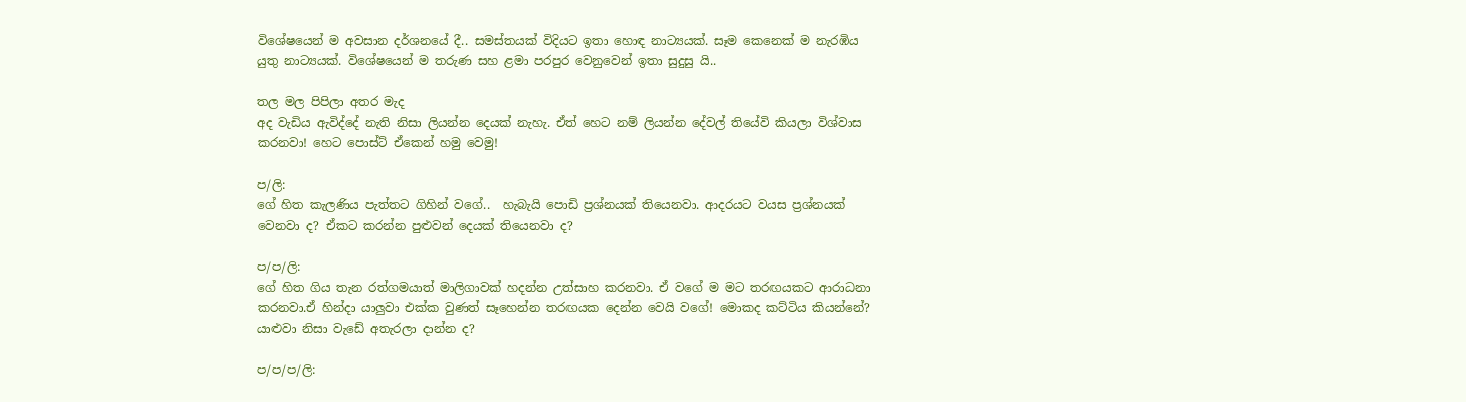විශේෂයෙන් ම අවසාන දර්ශනයේ දී.. සමස්තයක් විදියට ඉතා හොඳ නාට්‍යයක්. සෑම කෙනෙක් ම නැරඹිය යුතු නාට්‍යයක්. විශේෂයෙන් ම තරුණ සහ ළමා පරපුර වෙනුවෙන් ඉතා සුදුසු යි..

තල මල පිපිලා අතර මැද
අද වැඩිය ඇවිද්දේ නැති නිසා ලියන්න දෙයක් නැහැ. ඒත් හෙට නම් ලියන්න දේවල් තියේවි කියලා විශ්වාස කරනවා! හෙට පොස්ට් ඒකෙන් හමු වෙමු!

ප/ලි:
ගේ හිත කැලණිය පැත්තට ගිහින් වගේ..  හැබැයි පොඩි ප්‍රශ්නයක් තියෙනවා. ආදරයට වයස ප්‍රශ්නයක් වෙනවා ද? ඒකට කරන්න පුළුවන් දෙයක් තියෙනවා ද?

ප/ප/ලි:
ගේ හිත ගිය තැන රත්ගමයාත් මාලිගාවක් හදන්න උත්සාහ කරනවා. ඒ වගේ ම මට තරඟයකට ආරාධනා කරනවා.ඒ හින්දා යාලුවා එක්ක වුණත් සෑහෙන්න තරඟයක දෙන්න වෙයි වගේ! මොකද කට්ටිය කියන්නේ? යාළුවා නිසා වැඩේ අතැරලා දාන්න ද?

ප/ප/ප/ලි: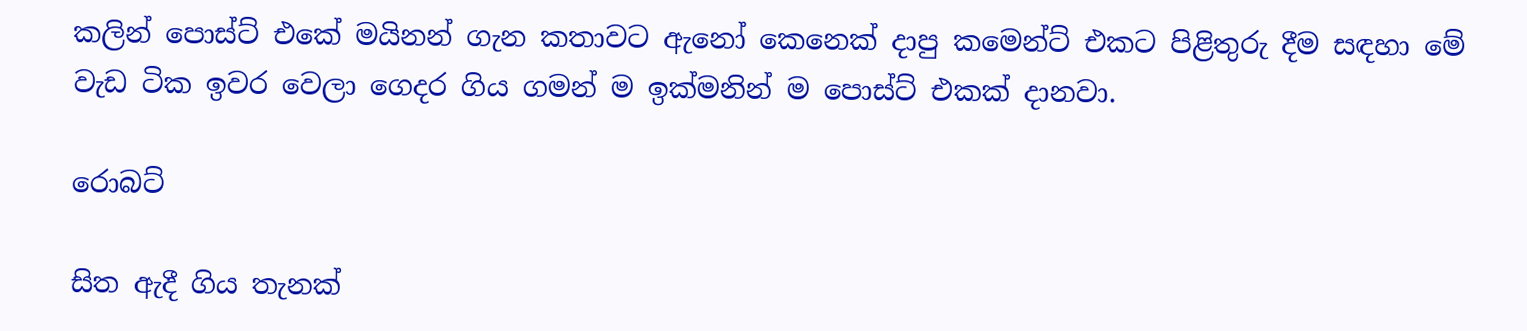කලින් පොස්ට් එකේ මයිනන් ගැන කතාවට ඇනෝ කෙනෙක් දාපු කමෙන්ට් එකට පිළිතුරු දීම සඳහා මේ වැඩ ටික ඉවර වෙලා ගෙදර ගිය ගමන් ම ඉක්මනින් ම පොස්ට් එකක් දානවා.

රොබට්

සිත ඇදී ගිය තැනක්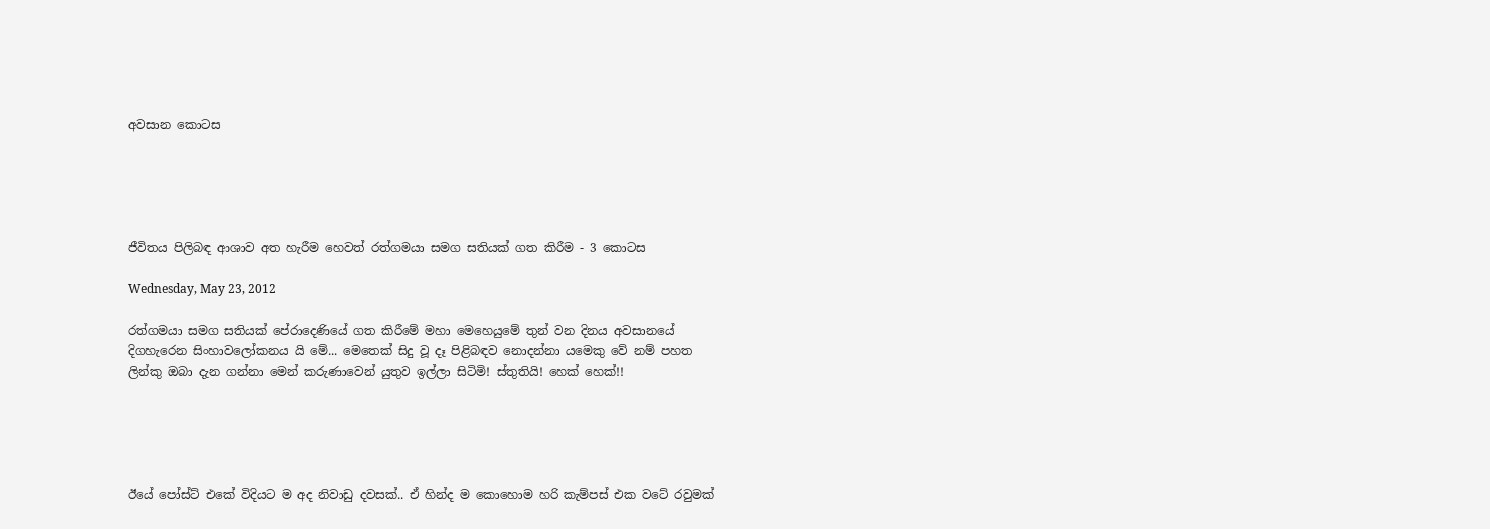අවසාන කොටස





ජීවිතය පිලිබඳ ආශාව අත හැරීම හෙවත් රත්ගමයා සමග සතියක් ගත කිරීම - 3 කොටස

Wednesday, May 23, 2012

රත්ගමයා සමග සතියක් පේරාදෙණියේ ගත කිරීමේ මහා මෙහෙයුමේ තුන් වන දිනය අවසානයේ දිගහැරෙන සිංහාවලෝකනය යි මේ... මෙතෙක් සිදු වූ දෑ පිළිබඳව නොදන්නා යමෙකු වේ නම් පහත ලින්කු ඔබා දැන ගන්නා මෙන් කරුණාවෙන් යුතුව ඉල්ලා සිටිමි! ස්තුතියි! හෙක් හෙක්!!





ඊයේ පෝස්ට් එකේ විදියට ම අද නිවාඩු දවසක්.. ඒ හින්ද ම කොහොම හරි කැම්පස් එක වටේ රවුමක්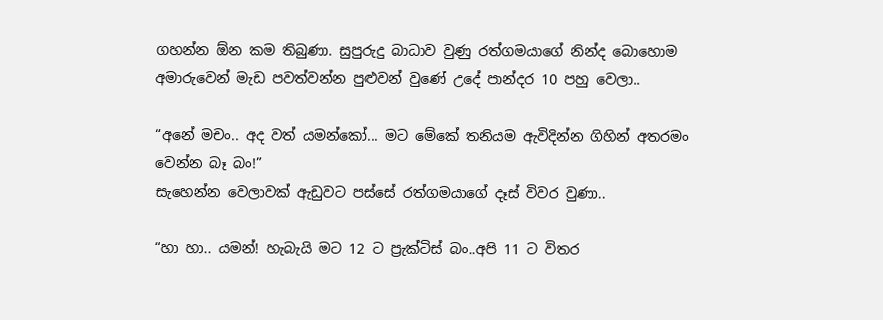ගහන්න ඕන කම තිබුණා. සුපුරුදු බාධාව වුණු රත්ගමයාගේ නින්ද බොහොම අමාරුවෙන් මැඩ පවත්වන්න පුළුවන් වුණේ උදේ පාන්දර 10 පහු වෙලා..

“අනේ මචං.. අද වත් යමන්කෝ... මට මේකේ තනියම ඇවිදින්න ගිහින් අතරමං වෙන්න බෑ බං!”
සැහෙන්න වෙලාවක් ඇඩුවට පස්සේ රත්ගමයාගේ දෑස් විවර වුණා..

“හා හා.. යමන්! හැබැයි මට 12 ට ප්‍රැක්ටිස් බං..අපි 11 ට විතර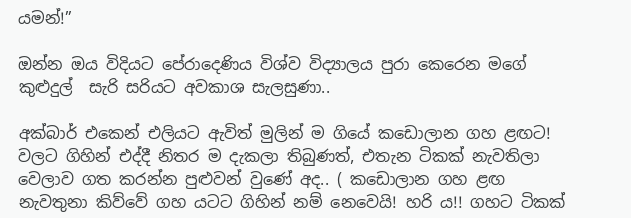යමන්!”

ඔන්න ඔය විදියට පේරාදෙණිය විශ්ව විද්‍යාලය පුරා කෙරෙන මගේ කුළුදුල්  සැරි සරියට අවකාශ සැලසුණා..

අක්බාර් එකෙන් එලියට ඇවිත් මුලින් ම ගියේ කඩොලාන ගහ ළඟට! වලට ගිහින් එද්දී නිතර ම දැකලා තිබුණත්, එතැන ටිකක් නැවතිලා වෙලාව ගත කරන්න පුළුවන් වුණේ අද.. ( කඩොලාන ගහ ළඟ නැවතුනා කිව්වේ ගහ යටට ගිහින් නම් නෙවෙයි! හරි ය!! ගහට ටිකක්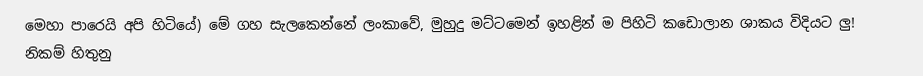මෙහා පාරෙයි අපි හිටියේ) මේ ගහ සැලකෙන්නේ ලංකාවේ, මුහුදු මට්ටමෙන් ඉහළින් ම පිහිටි කඩොලාන ශාකය විදියට ලු! නිකම් හිතුනු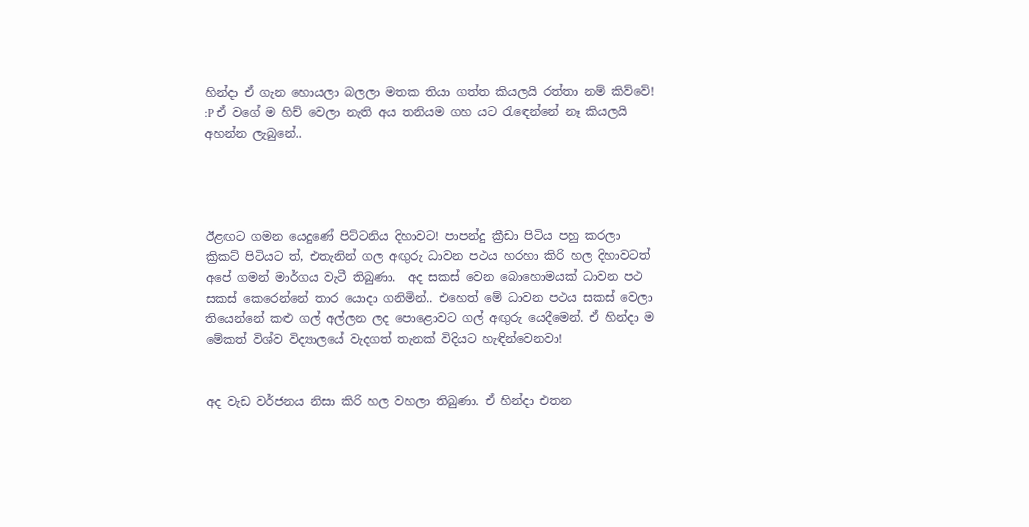හින්දා ඒ ගැන හොයලා බලලා මතක තියා ගත්ත කියලයි රත්තා නම් කිව්වේ! :P ඒ වගේ ම හිච් වෙලා නැති අය තනියම ගහ යට රැඳෙන්නේ නෑ කියලයි අහන්න ලැබුනේ..




ඊළඟට ගමන යෙදුණේ පිට්ටනිය දිහාවට! පාපන්දු ක්‍රීඩා පිටිය පහු කරලා ක්‍රිකට් පිටියට ත්, එතැනින් ගල අඟුරු ධාවන පථය හරහා කිරි හල දිහාවටත් අපේ ගමන් මාර්ගය වැටී තිබුණා.  අද සකස් වෙන බොහොමයක් ධාවන පථ සකස් කෙරෙන්නේ තාර යොදා ගනිමින්.. එහෙත් මේ ධාවන පථය සකස් වෙලා තියෙන්නේ කළු ගල් අල්ලන ලද පොළොවට ගල් අඟුරු යෙදීමෙන්. ඒ හින්දා ම මේකත් විශ්ව විද්‍යාලයේ වැදගත් තැනක් විදියට හැඳින්වෙනවා!


අද වැඩ වර්ජනය නිසා කිරි හල වහලා තිබුණා. ඒ හින්දා එතන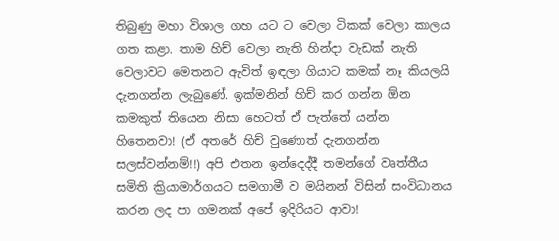තිබුණු මහා විශාල ගහ යට ට වෙලා ටිකක් වෙලා කාලය ගත කළා. තාම හිච් වෙලා නැති හින්දා වැඩක් නැති වෙලාවට මෙතනට ඇවිත් ඉඳලා ගියාට කමක් නෑ කියලයි දැනගන්න ලැබුණේ. ඉක්මනින් හිච් කර ගන්න ඕන කමකුත් තියෙන නිසා හෙටත් ඒ පැත්තේ යන්න හිතෙනවා! (ඒ අතරේ හිච් වුණොත් දැනගන්න සලස්වන්නම්!!) අපි එතන ඉන්දෙද්දී තමන්ගේ වෘත්තීය සමිති ක්‍රියාමාර්ගයට සමගාමී ව මයිනන් විසින් සංවිධානය කරන ලද පා ගමනක් අපේ ඉදිරියට ආවා!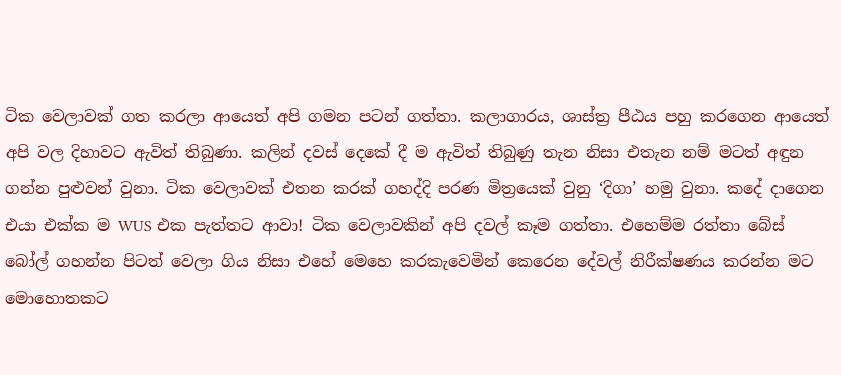ටික වෙලාවක් ගත කරලා ආයෙත් අපි ගමන පටන් ගත්තා. කලාගාරය, ශාස්ත්‍ර පීඨය පහු කරගෙන ආයෙත් අපි වල දිහාවට ඇවිත් තිබුණා. කලින් දවස් දෙකේ දී ම ඇවිත් තිබුණු තැන නිසා එතැන නම් මටත් අඳුන ගන්න පුළුවන් වුනා. ටික වෙලාවක් එතන කරක් ගහද්දි පරණ මිත්‍රයෙක් වුනු ‘දිගා’ හමු වුනා. කදේ දාගෙන එයා එක්ක ම WUS එක පැත්තට ආවා! ටික වෙලාවකින් අපි දවල් කෑම ගත්තා. එහෙම්ම රත්තා බේස් බෝල් ගහන්න පිටත් වෙලා ගිය නිසා එහේ මෙහෙ කරකැවෙමින් කෙරෙන දේවල් නිරීක්ෂණය කරන්න මට මොහොතකට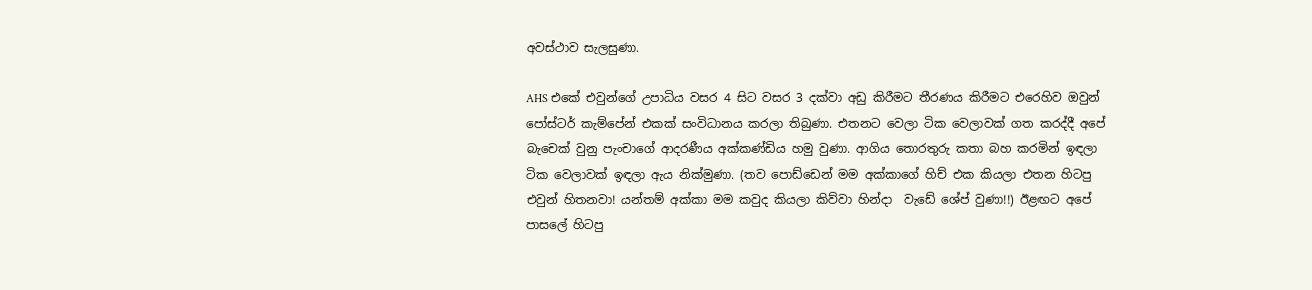අවස්ථාව සැලසුණා.

AHS එකේ එවුන්ගේ උපාධිය වසර 4 සිට වසර 3 දක්වා අඩු කිරීමට තීරණය කිරීමට එරෙහිව ඔවුන් පෝස්ටර් කැම්පේන් එකක් සංවිධානය කරලා තිබුණා. එතනට වෙලා ටික වෙලාවක් ගත කරද්දී අපේ බැචෙක් වුනු පැංචාගේ ආදරණීය අක්කණ්ඩිය හමු වුණා. ආගිය තොරතුරු කතා බහ කරමින් ඉඳලා ටික වෙලාවක් ඉඳලා ඇය නික්මුණා. (තව පොඩ්ඩෙන් මම අක්කාගේ හිච් එක කියලා එතන හිටපු එවුන් හිතනවා! යන්තම් අක්කා මම කවුද කියලා කිව්වා හින්දා  වැඩේ ශේප් වුණා!!) ඊළඟට අපේ පාසලේ හිටපු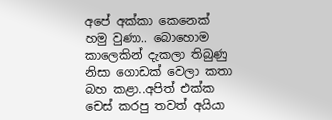අපේ අක්කා කෙනෙක් හමු වුණා.. බොහොම කාලෙකින් දැකලා තිබුණු නිසා ගොඩක් වෙලා කතා බහ කළා..අපිත් එක්ක චෙස් කරපු තවත් අයියා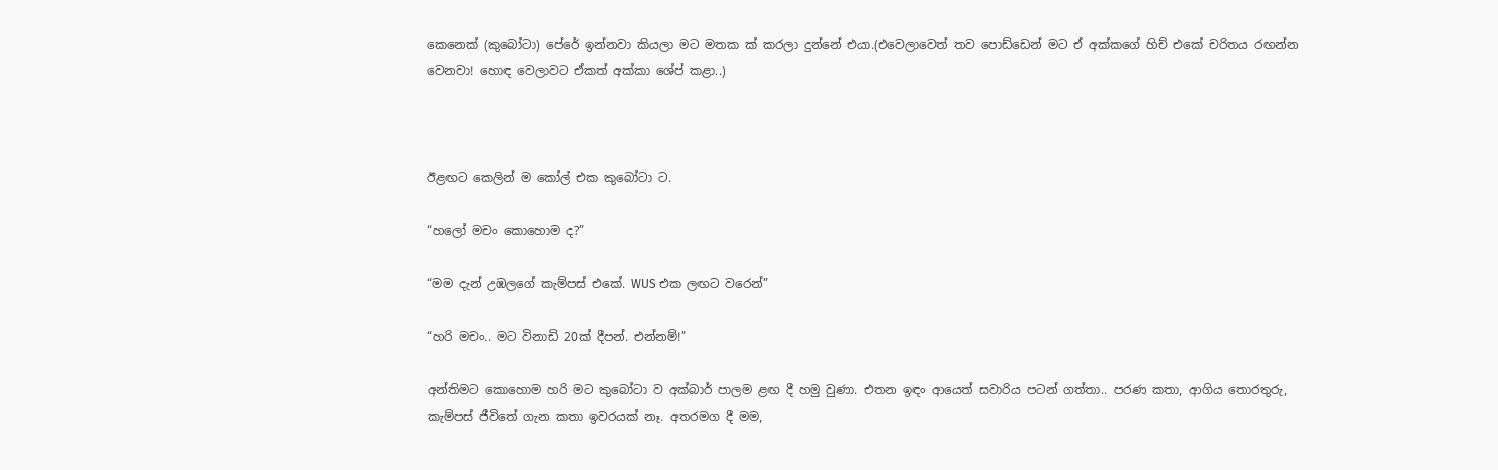කෙනෙක් (කුබෝටා) පේරේ ඉන්නවා කියලා මට මතක ක් කරලා දුන්නේ එයා.(එවෙලාවෙත් තව පොඩ්ඩෙන් මට ඒ අක්කගේ හිච් එකේ චරිතය රඟන්න වෙනවා! හොඳ වෙලාවට ඒකත් අක්කා ශේප් කළා..)



ඊළඟට කෙලින් ම කෝල් එක කුබෝටා ට.

“හලෝ මචං කොහොම ද?”

“මම දැන් උඹලගේ කැම්පස් එකේ. WUS එක ලඟට වරෙන්”

“හරි මචං.. මට විනාඩි 20ක් දීපන්. එන්නම්!”

අන්තිමට කොහොම හරි මට කුබෝටා ව අක්බාර් පාලම ළඟ දී හමු වුණා. එතන ඉඳං ආයෙත් සවාරිය පටන් ගත්තා.. පරණ කතා, ආගිය තොරතුරු, කැම්පස් ජීවිතේ ගැන කතා ඉවරයක්‌ නෑ. අතරමග දී මම,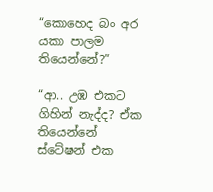“කොහෙද බං අර යකා පාලම තියෙන්නේ?”

“ආ.. උඹ එකට ගිහින් නැද්ද? ඒක තියෙන්නේ ස්ටේෂන් එක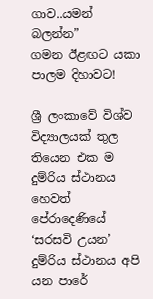ගාව..යමන් බලන්න”
ගමන ඊළඟට යකා පාලම දිහාවට!

ශ්‍රී ලංකාවේ විශ්ව විද්‍යාලයක් තුල තියෙන එක ම දුම්රිය ස්ථානය හෙවත් පේරාදෙණියේ ‘සරසවි උයන’ දුම්රිය ස්ථානය අපි යන පාරේ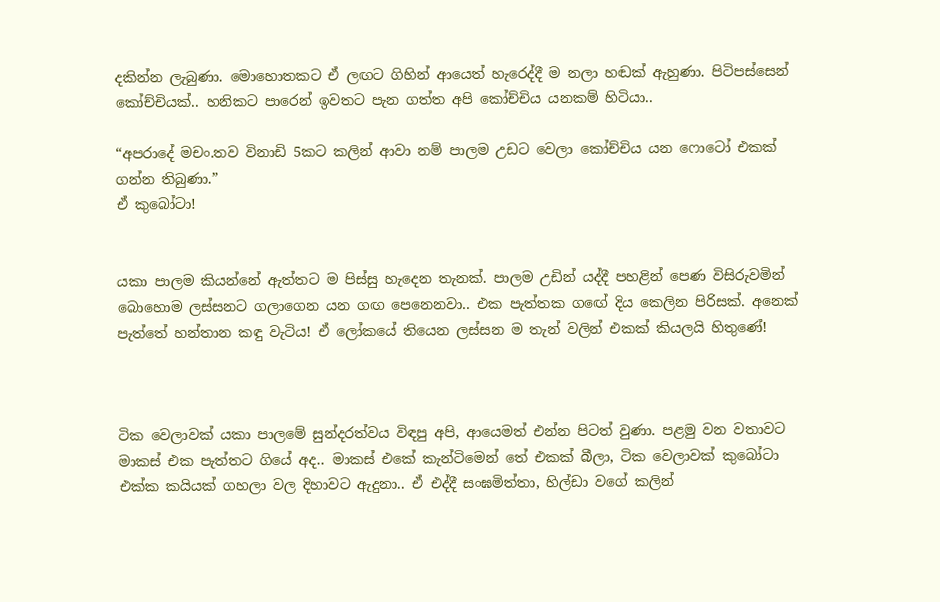දකින්න ලැබුණා. මොහොතකට ඒ ලඟට ගිහින් ආයෙත් හැරෙද්දී ම නලා හඬක් ඇහුණා. පිටිපස්සෙන් කෝච්චියක්.. හනිකට පාරෙන් ඉවතට පැන ගත්ත අපි කෝච්චිය යනකම් හිටියා..

“අපරාදේ මචං.තව විනාඩි 5කට කලින් ආවා නම් පාලම උඩට වෙලා කෝච්චිය යන ෆොටෝ එකක් ගන්න තිබුණා.”
ඒ කුබෝටා!


යකා පාලම කියන්නේ ඇත්තට ම පිස්සු හැදෙන තැනක්. පාලම උඩින් යද්දී පහළින් පෙණ විසිරුවමින් බොහොම ලස්සනට ගලාගෙන යන ගඟ පෙනෙනවා.. එක පැත්තක ගඟේ දිය කෙලින පිරිසක්. අනෙක් පැත්තේ හන්තාන කඳු වැටිය! ඒ ලෝකයේ තියෙන ලස්සන ම තැන් වලින් එකක් කියලයි හිතුණේ!



ටික වෙලාවක් යකා පාලමේ සුන්දරත්වය විඳපු අපි, ආයෙමත් එන්න පිටත් වුණා. පළමු වන වතාවට මාකස් එක පැත්තට ගියේ අද.. මාකස් එකේ කැන්ටිමෙන් තේ එකක් බීලා, ටික වෙලාවක් කුබෝටා එක්ක කයියක් ගහලා වල දිහාවට ඇදුනා.. ඒ එද්දී සංඝමිත්තා, හිල්ඩා වගේ කලින්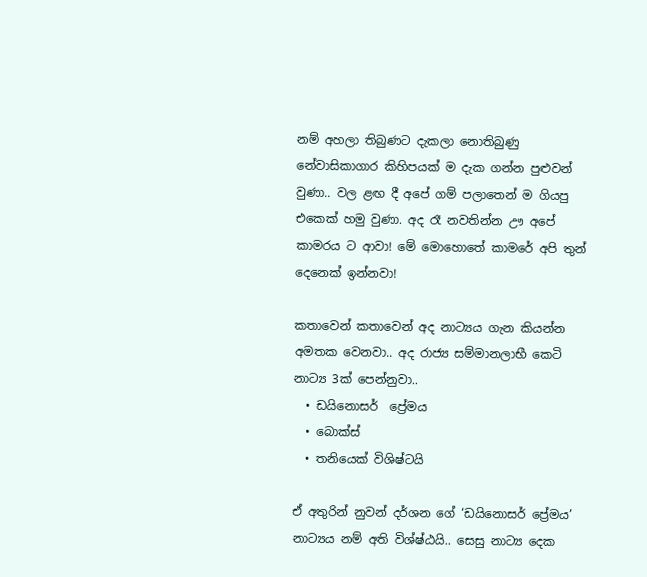නම් අහලා තිබුණට දැකලා නොතිබුණු නේවාසිකාගාර කිහිපයක් ම දැක ගන්න පුළුවන් වුණා.. වල ළඟ දී අපේ ගම් පලාතෙන් ම ගියපු එකෙක් හමු වුණා. අද රෑ නවතින්න ඌ අපේ කාමරය ට ආවා! මේ මොහොතේ කාමරේ අපි තුන් දෙනෙක් ඉන්නවා!

කතාවෙන් කතාවෙන් අද නාට්‍යය ගැන කියන්න අමතක වෙනවා.. අද රාජ්‍ය සම්මානලාභී කෙටි නාට්‍ය 3ක් පෙන්නුවා..
  • ඩයිනොසර්  ප්‍රේමය
  • බොක්ස්
  • තනියෙක් විශිෂ්ටයි

ඒ අතුරින් නුවන් දර්ශන ගේ ‘ඩයිනොසර් ප්‍රේමය’ නාට්‍යය නම් අති විශ්ෂ්ඨයි.. සෙසු නාට්‍ය දෙක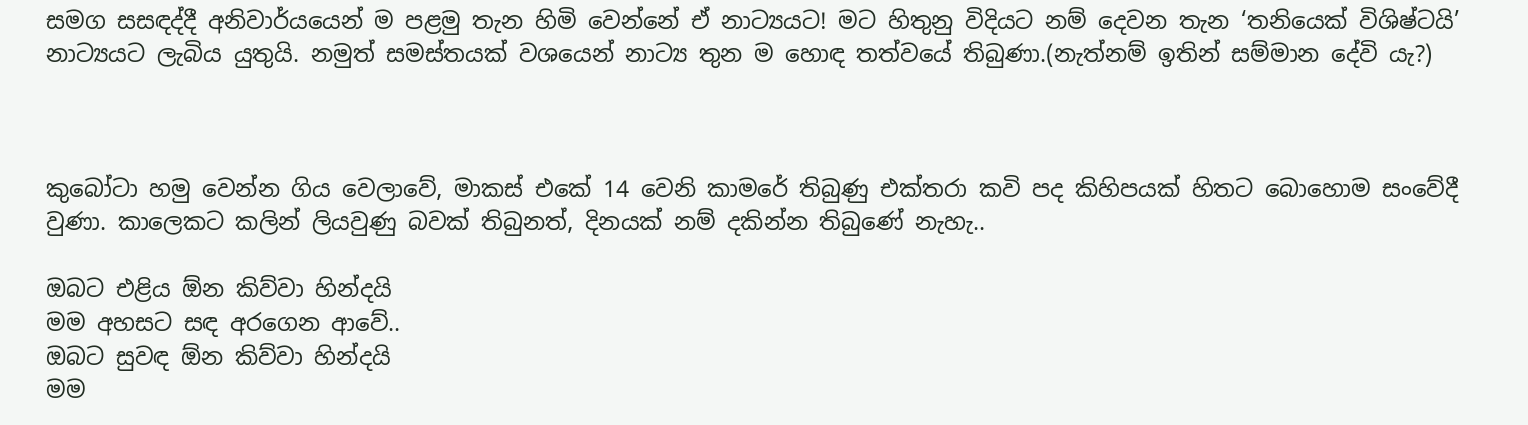සමග සසඳද්දී අනිවාර්යයෙන් ම පළමු තැන හිමි වෙන්නේ ඒ නාට්‍යයට! මට හිතුනු විදියට නම් දෙවන තැන ‘තනියෙක් විශිෂ්ටයි’ නාට්‍යයට ලැබිය යුතුයි. නමුත් සමස්තයක් වශයෙන් නාට්‍ය තුන ම හොඳ තත්වයේ තිබුණා.(නැත්නම් ඉතින් සම්මාන දේවි යැ?)



කුබෝටා හමු වෙන්න ගිය වෙලාවේ, මාකස් එකේ 14 වෙනි කාමරේ තිබුණු එක්තරා කවි පද කිහිපයක් හිතට බොහොම සංවේදී වුණා. කාලෙකට කලින් ලියවුණු බවක් තිබුනත්, දිනයක් නම් දකින්න තිබුණේ නැහැ..

ඔබට එළිය ඕන කිව්වා හින්දයි
මම අහසට සඳ අරගෙන ආවේ..
ඔබට සුවඳ ඕන කිව්වා හින්දයි
මම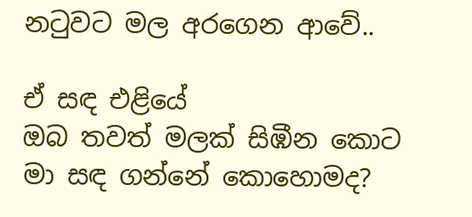නටුවට මල අරගෙන ආවේ..

ඒ සඳ එළියේ
ඔබ තවත් මලක් සිඹීන කොට
මා සඳ ගන්නේ කොහොමද?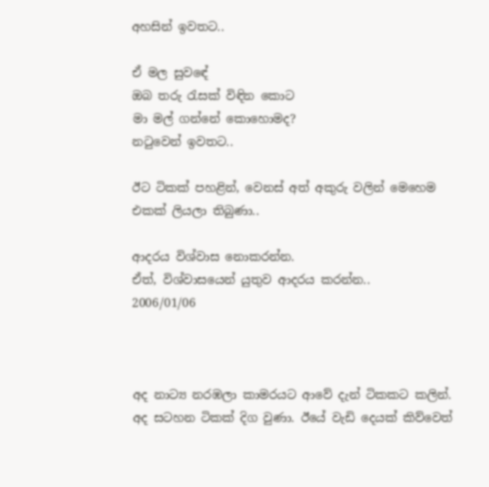අහසින් ඉවතට..

ඒ මල සුවඳේ
ඔබ තරු රැසක් විඳින කොට
මා මල් ගන්නේ කොහොමද?
නටුවෙන් ඉවතට..

ඊට ටිකක් පහළින්, වෙනස් අත් අකුරු වලින් මෙහෙම එකක් ලියලා තිබුණා..

ආදරය විශ්වාස නොකරන්න.
ඒත්, විශ්වාසයෙන් යුතුව ආදරය කරන්න..
2006/01/06



අද නාට්‍ය නරඹලා කාමරයට ආවේ දැන් ටිකකට කලින්. අද සටහන ටිකක් දිග වුණා. ඊයේ වැඩි දෙයක් කිව්වෙත්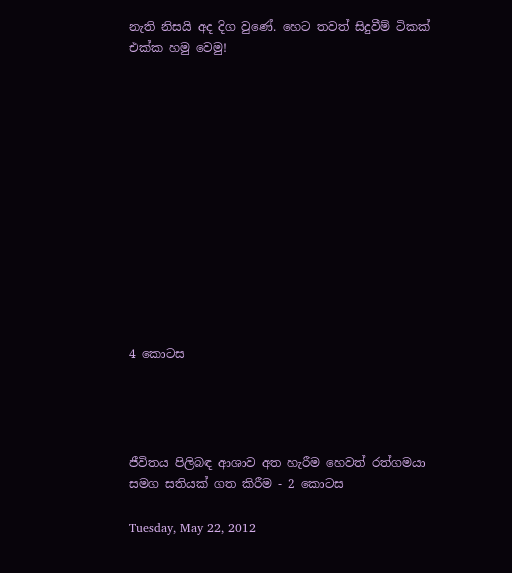නැති නිසයි අද දිග වුණේ. හෙට තවත් සිදුවීම් ටිකක් එක්ක හමු වෙමු!













4 කොටස




ජීවිතය පිලිබඳ ආශාව අත හැරීම හෙවත් රත්ගමයා සමග සතියක් ගත කිරීම - 2 කොටස

Tuesday, May 22, 2012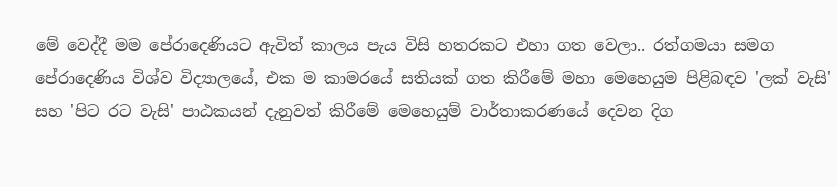මේ වෙද්දී මම පේරාදෙණියට ඇවිත් කාලය පැය විසි හතරකට එහා ගත වෙලා.. රත්ගමයා සමග පේරාදෙණිය විශ්ව විද්‍යාලයේ, එක ම කාමරයේ සතියක් ගත කිරීමේ මහා මෙහෙයුම පිළිබඳව 'ලක් වැසි' සහ 'පිට රට වැසි' පාඨකයන් දැනුවත් කිරීමේ මෙහෙයුම් වාර්තාකරණයේ දෙවන දිග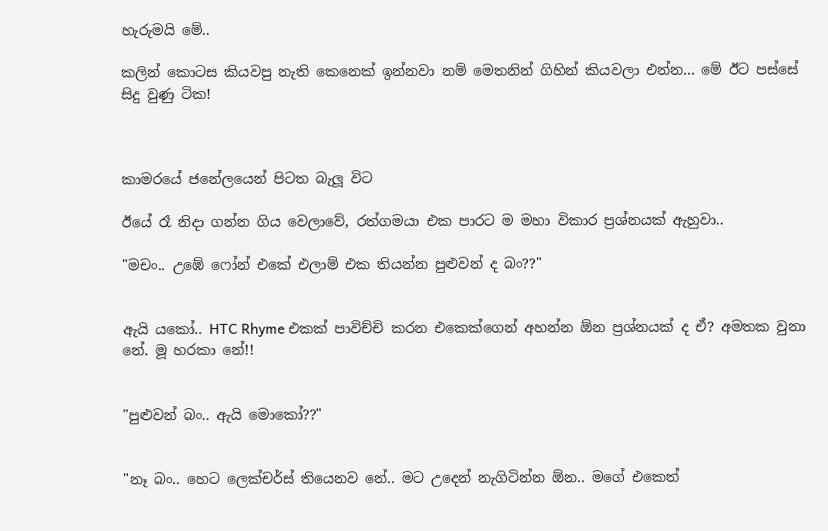හැරුමයි මේ..

කලින් කොටස කියවපු නැති කෙනෙක් ඉන්නවා නම් මෙතනින් ගිහින් කියවලා එන්න... මේ ඊට පස්සේ සිදු වුණු ටික!



කාමරයේ ජනේලයෙන් පිටත බැලූ විට

ඊයේ රෑ නිදා ගන්න ගිය වෙලාවේ, රත්ගමයා එක පාරට ම මහා විකාර ප්‍රශ්නයක් ඇහුවා..

"මචං.. උඹේ ෆෝන් එකේ එලාම් එක තියන්න පුළුවන් ද බං??"


ඇයි යකෝ.. HTC Rhyme එකක් පාවිච්චි කරන එකෙක්ගෙන් අහන්න ඕන ප්‍රශ්නයක් ද ඒ? අමතක වුනා නේ. මූ හරකා නේ!!


"පුළුවන් බං.. ඇයි මොකෝ??"


"නෑ බං.. හෙට ලෙක්චර්ස් තියෙනව නේ.. මට උදෙන් නැගිටින්න ඕන.. මගේ එකෙත්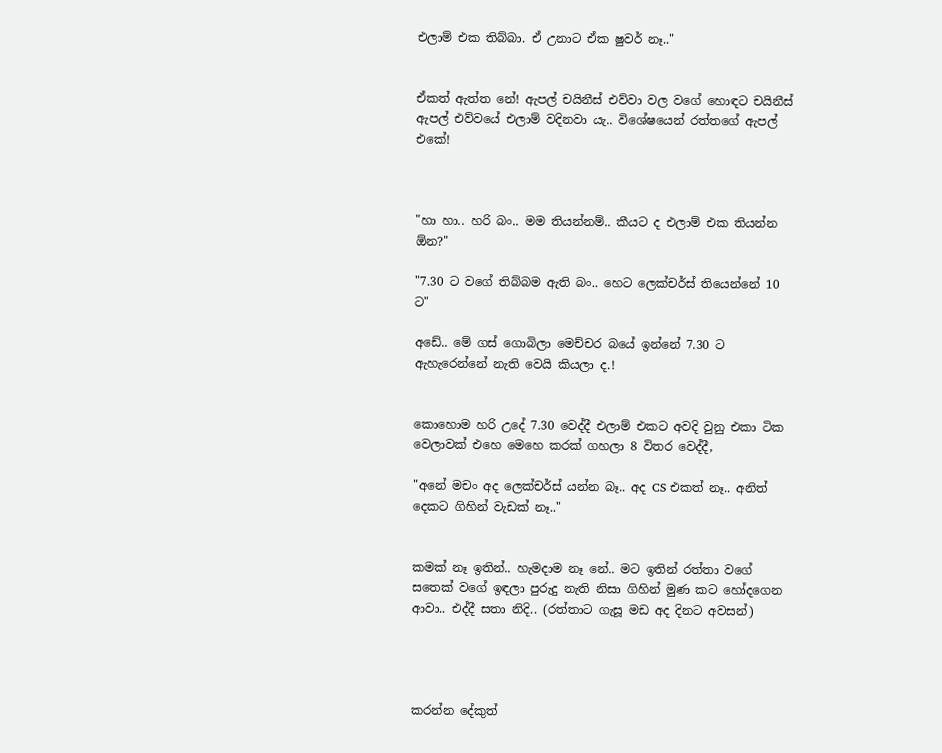එලාම් එක තිබ්බා. ඒ උනාට ඒක ෂුවර් නෑ.."


ඒකත් ඇත්ත නේ! ඇපල් චයිනීස් එව්වා වල වගේ හොඳට චයිනීස් ඇපල් එව්වයේ එලාම් වදිනවා යැ.. විශේෂයෙන් රත්තගේ ඇපල් එකේ!



"හා හා.. හරි බං.. මම තියන්නම්.. කීයට ද එලාම් එක තියන්න ඕන?"

"7.30 ට වගේ තිබ්බම ඇති බං.. හෙට ලෙක්චර්ස් තියෙන්නේ 10 ට"

අඩේ.. මේ ගස් ගොබිලා මෙච්චර බයේ ඉන්නේ 7.30 ට ඇහැරෙන්නේ නැති වෙයි කියලා ද.!


කොහොම හරි උදේ 7.30 වෙද්දී එලාම් එකට අවදි වුනු එකා ටික වෙලාවක් එහෙ මෙහෙ කරක් ගහලා 8 විතර වෙද්දී,

"අනේ මචං අද ලෙක්චර්ස් යන්න බෑ.. අද CS එකත් නෑ.. අනිත් දෙකට ගිහින් වැඩක් නෑ.."


කමක් නෑ ඉතින්.. හැමදාම නෑ නේ.. මට ඉතින් රත්තා වගේ සතෙක් වගේ ඉඳලා පුරුදු නැති නිසා ගිහින් මුණ කට හෝදගෙන ආවා.. එද්දී සතා නිදි.. (රත්තාට ගැසූ මඩ අද දිනට අවසන්)




කරන්න දේකුත්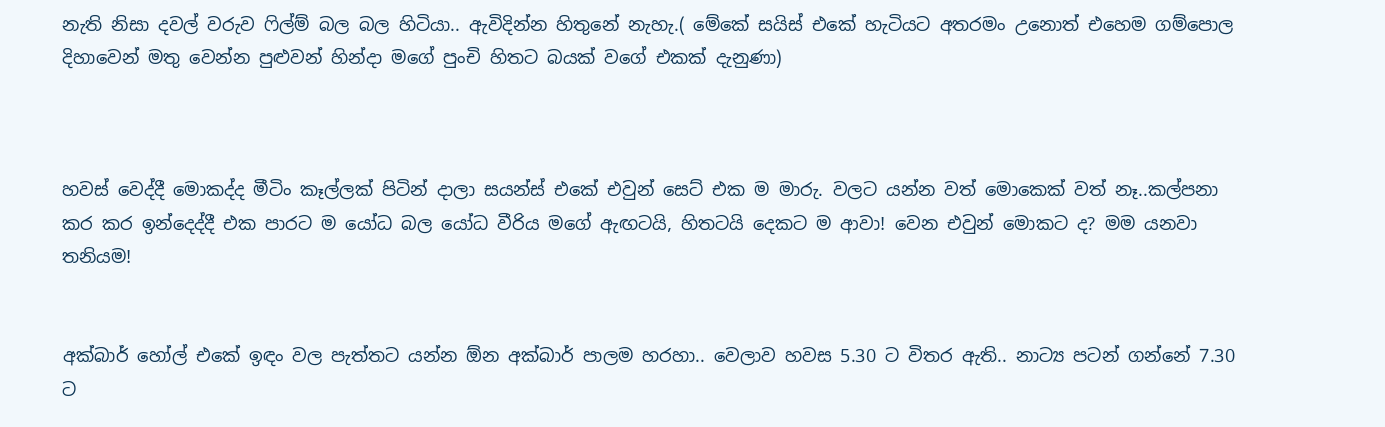නැති නිසා දවල් වරුව ෆිල්ම් බල බල හිටියා.. ඇවිදින්න හිතුනේ නැහැ.( මේකේ සයිස් එකේ හැටියට අතරමං උනොත් එහෙම ගම්පොල දිහාවෙන් මතු වෙන්න පුළුවන් හින්දා මගේ පුංචි හිතට බයක් වගේ එකක් දැනුණා)



හවස් වෙද්දී මොකද්ද මීටිං කෑල්ලක් පිටින් දාලා සයන්ස් එකේ එවුන් සෙට් එක ම මාරු. වලට යන්න වත් මොකෙක් වත් නෑ..කල්පනා කර කර ඉන්දෙද්දී එක පාරට ම යෝධ බල යෝධ වීරිය මගේ ඇඟටයි, හිතටයි දෙකට ම ආවා! වෙන එවුන් මොකට ද? මම යනවා තනියම!


අක්බාර් හෝල් එකේ ඉඳං වල පැත්තට යන්න ඕන අක්බාර් පාලම හරහා.. වෙලාව හවස 5.30 ට විතර ඇති.. නාට්‍ය පටන් ගන්නේ 7.30 ට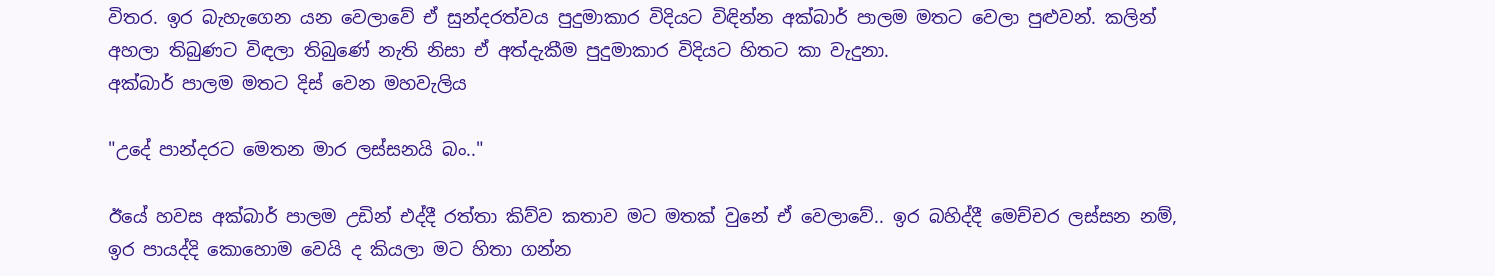විතර. ඉර බැහැගෙන යන වෙලාවේ ඒ සුන්දරත්වය පුදුමාකාර විදියට විඳින්න අක්බාර් පාලම මතට වෙලා පුළුවන්. කලින් අහලා තිබුණට විඳලා තිබුණේ නැති නිසා ඒ අත්දැකීම පුදුමාකාර විදියට හිතට කා වැදුනා.
අක්බාර් පාලම මතට දිස් වෙන මහවැලිය

"උදේ පාන්දරට මෙතන මාර ලස්සනයි බං.."

ඊයේ හවස අක්බාර් පාලම උඩින් එද්දී රත්තා කිව්ව කතාව මට මතක් වුනේ ඒ වෙලාවේ.. ඉර බහිද්දී මෙච්චර ලස්සන නම්, ඉර පායද්දි කොහොම වෙයි ද කියලා මට හිතා ගන්න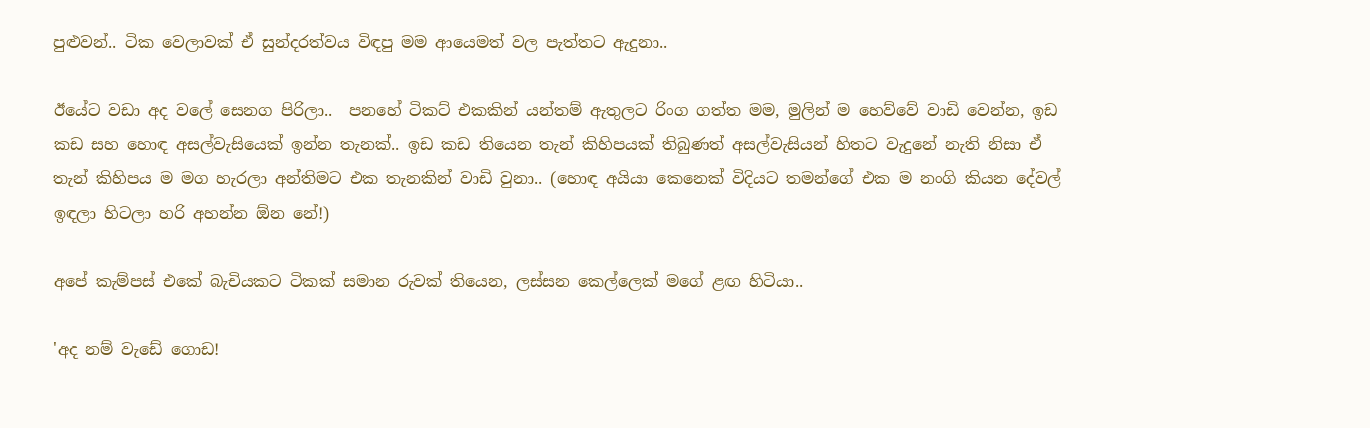පුළුවන්.. ටික වෙලාවක් ඒ සුන්දරත්වය විඳපු මම ආයෙමත් වල පැත්තට ඇදුනා..

ඊයේට වඩා අද වලේ සෙනග පිරිලා..  පනහේ ටිකට් එකකින් යන්තම් ඇතුලට රිංග ගත්ත මම, මුලින් ම හෙව්වේ වාඩි වෙන්න, ඉඩ කඩ සහ හොඳ අසල්වැසියෙක් ඉන්න තැනක්.. ඉඩ කඩ තියෙන තැන් කිහිපයක් තිබුණත් අසල්වැසියන් හිතට වැදුනේ නැති නිසා ඒ තැන් කිහිපය ම මග හැරලා අන්තිමට එක තැනකින් වාඩි වුනා.. (හොඳ අයියා කෙනෙක් විදියට තමන්ගේ එක ම නංගි කියන දේවල් ඉඳලා හිටලා හරි අහන්න ඕන නේ!)

අපේ කැම්පස් එකේ බැචියකට ටිකක් සමාන රුවක් තියෙන, ලස්සන කෙල්ලෙක් මගේ ළඟ හිටියා..

'අද නම් වැඩේ ගොඩ!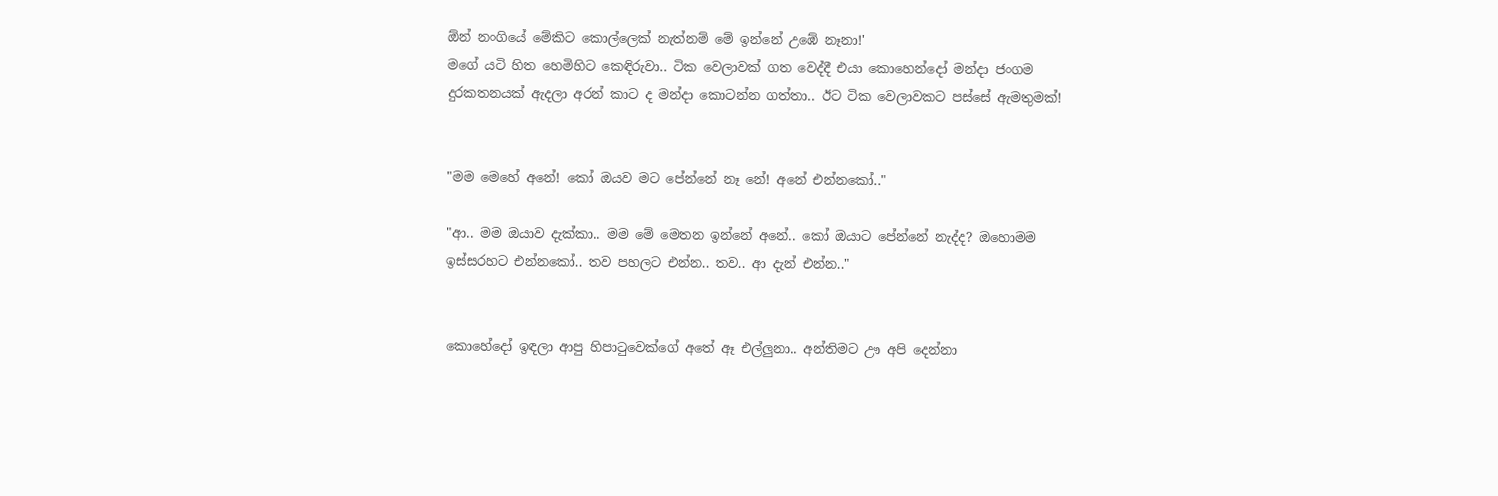ඕන් නංගියේ මේකිට කොල්ලෙක් නැත්නම් මේ ඉන්නේ උඹේ නෑනා!'
මගේ යටි හිත හෙමිහිට කෙඳිරුවා.. ටික වෙලාවක් ගත වෙද්දී එයා කොහෙන්දෝ මන්දා ජංගම දුරකතනයක් ඇදලා අරන් කාට ද මන්දා කොටන්න ගත්තා.. ඊට ටික වෙලාවකට පස්සේ ඇමතුමක්!


"මම මෙහේ අනේ! කෝ ඔයව මට පේන්නේ නෑ නේ! අනේ එන්නකෝ.."

"ආ.. මම ඔයාව දැක්කා.. මම මේ මෙතන ඉන්නේ අනේ.. කෝ ඔයාට පේන්නේ නැද්ද? ඔහොමම ඉස්සරහට එන්නකෝ.. තව පහලට එන්න.. තව.. ආ දැන් එන්න.."


කොහේදෝ ඉඳලා ආපු හිපාටුවෙක්ගේ අතේ ඈ එල්ලුනා.. අන්තිමට ඌ අපි දෙන්නා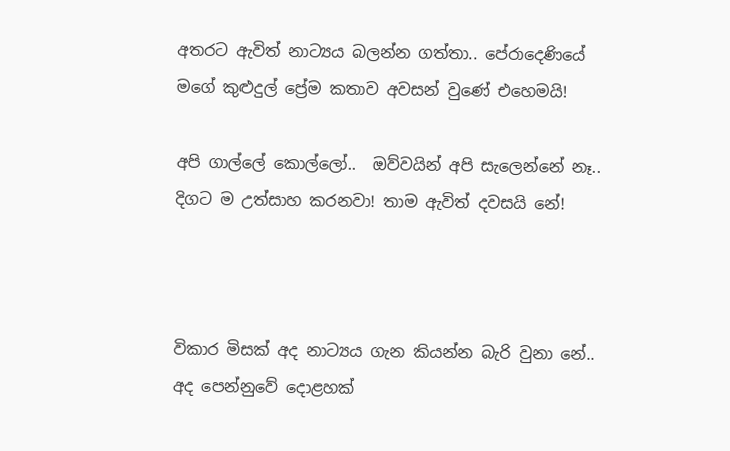අතරට ඇවිත් නාට්‍යය බලන්න ගත්තා.. පේරාදෙණියේ මගේ කුළුදුල් ප්‍රේම කතාව අවසන් වුණේ එහෙමයි!

අපි ගාල්ලේ කොල්ලෝ..  ඔව්වයින් අපි සැලෙන්නේ නෑ.. දිගට ම උත්සාහ කරනවා! තාම ඇවිත් දවසයි නේ!



විකාර මිසක් අද නාට්‍යය ගැන කියන්න බැරි වුනා නේ.. අද පෙන්නුවේ දොළහක්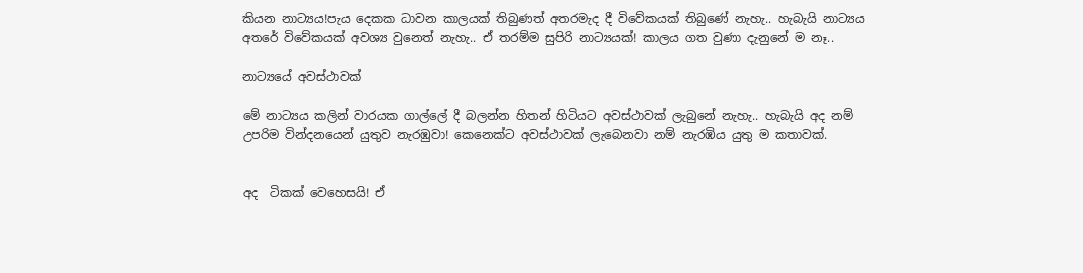කියන නාට්‍යය!පැය දෙකක ධාවන කාලයක් තිබුණත් අතරමැද දී විවේකයක් තිබුණේ නැහැ.. හැබැයි නාට්‍යය අතරේ විවේකයක් අවශ්‍ය වුනෙත් නැහැ.. ඒ තරම්ම සුපිරි නාට්‍යයක්! කාලය ගත වුණා දැනුනේ ම නෑ..

නාට්‍යයේ අවස්ථාවක්

මේ නාට්‍යය කලින් වාරයක ගාල්ලේ දී බලන්න හිතන් හිටියට අවස්ථාවක් ලැබුනේ නැහැ.. හැබැයි අද නම් උපරිම වින්දනයෙන් යුතුව නැරඹුවා! කෙනෙක්ට අවස්ථාවක් ලැබෙනවා නම් නැරඹිය යුතු ම කතාවක්.


අද  ටිකක් වෙහෙසයි! ඒ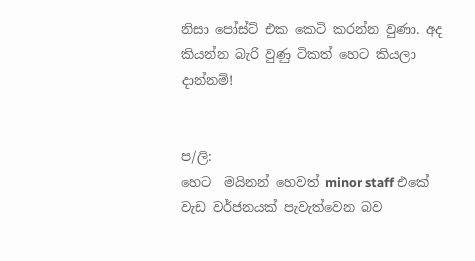නිසා පෝස්ට් එක කෙටි කරන්න වුණා. අද කියන්න බැරි වුණු ටිකත් හෙට කියලා දාන්නම්!


ප/ලි:
හෙට  මයිනන් හෙවත් minor staff එකේ වැඩ වර්ජනයක් පැවැත්වෙන බව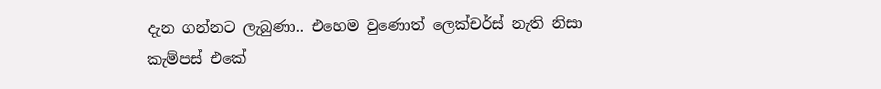දැන ගන්නට ලැබුණා.. එහෙම වුණොත් ලෙක්චර්ස් නැති නිසා කැම්පස් එකේ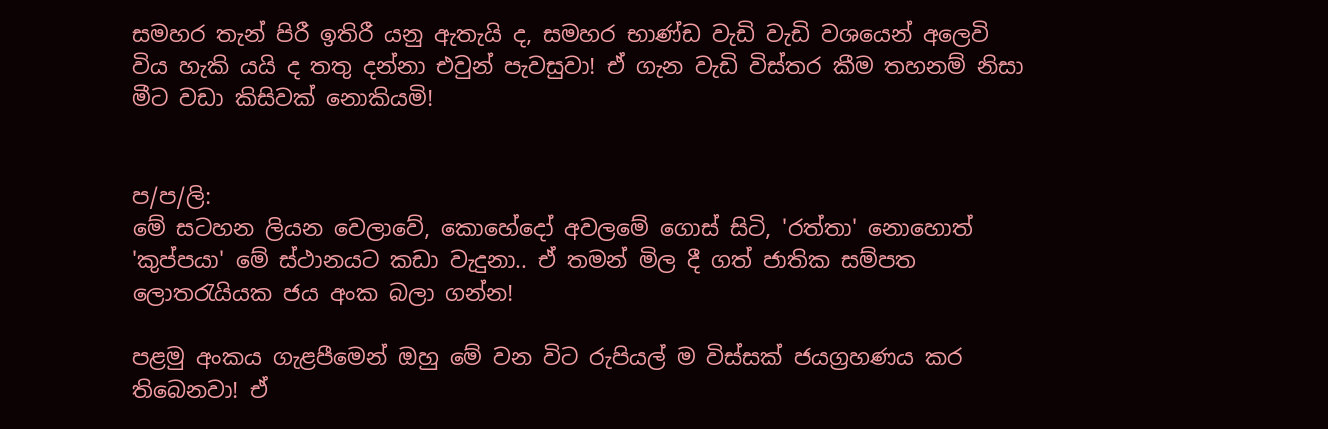සමහර තැන් පිරී ඉතිරී යනු ඇතැයි ද, සමහර භාණ්ඩ වැඩි වැඩි වශයෙන් අලෙවි විය හැකි යයි ද තතු දන්නා එවුන් පැවසුවා! ඒ ගැන වැඩි විස්තර කීම තහනම් නිසා මීට වඩා කිසිවක් නොකියමි!


ප/ප/ලි:
මේ සටහන ලියන වෙලාවේ, කොහේදෝ අවලමේ ගොස් සිටි, 'රත්තා' නොහොත් 'කුප්පයා' මේ ස්ථානයට කඩා වැදුනා.. ඒ තමන් මිල දී ගත් ජාතික සම්පත ලොතරැයියක ජය අංක බලා ගන්න!

පළමු අංකය ගැළපීමෙන් ඔහු මේ වන විට රුපියල් ම විස්සක් ජයග්‍රහණය කර තිබෙනවා! ඒ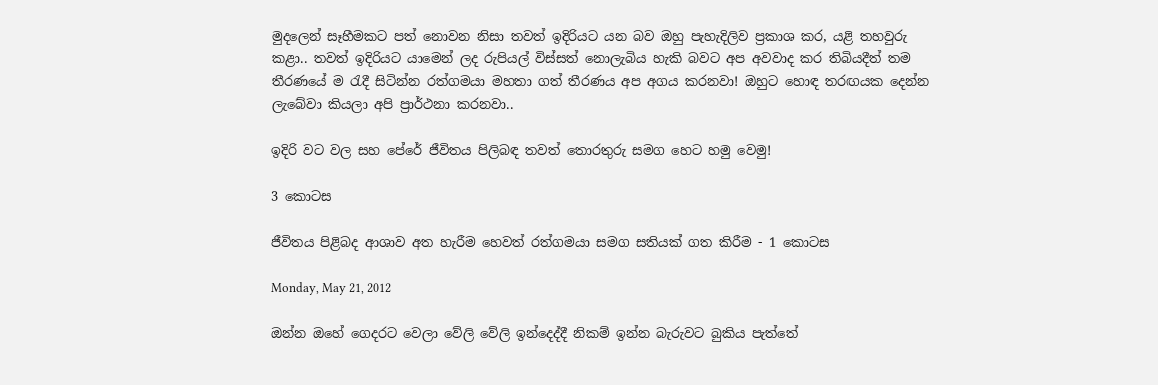මුදලෙන් සෑහීමකට පත් නොවන නිසා තවත් ඉදිරියට යන බව ඔහු පැහැදිලිව ප්‍රකාශ කර, යළි තහවුරු කළා.. තවත් ඉදිරියට යාමෙන් ලද රුපියල් විස්සත් නොලැබිය හැකි බවට අප අවවාද කර තිබියදීත් තම තීරණයේ ම රැදී සිටින්න රත්ගමයා මහතා ගත් තීරණය අප අගය කරනවා! ඔහුට හොඳ තරඟයක දෙන්න ලැබේවා කියලා අපි ප්‍රාර්ථනා කරනවා..

ඉදිරි වට වල සහ පේරේ ජීවිතය පිලිබඳ තවත් තොරතුරු සමග හෙට හමු වෙමු!

3 කොටස

ජීවිතය පිළිබද ආශාව අත හැරීම හෙවත් රත්ගමයා සමග සතියක් ගත කිරීම - 1 කොටස

Monday, May 21, 2012

ඔන්න ඔහේ ගෙදරට වෙලා වේලි වේලි ඉන්දෙද්දී නිකම් ඉන්න බැරුවට බුකිය පැත්තේ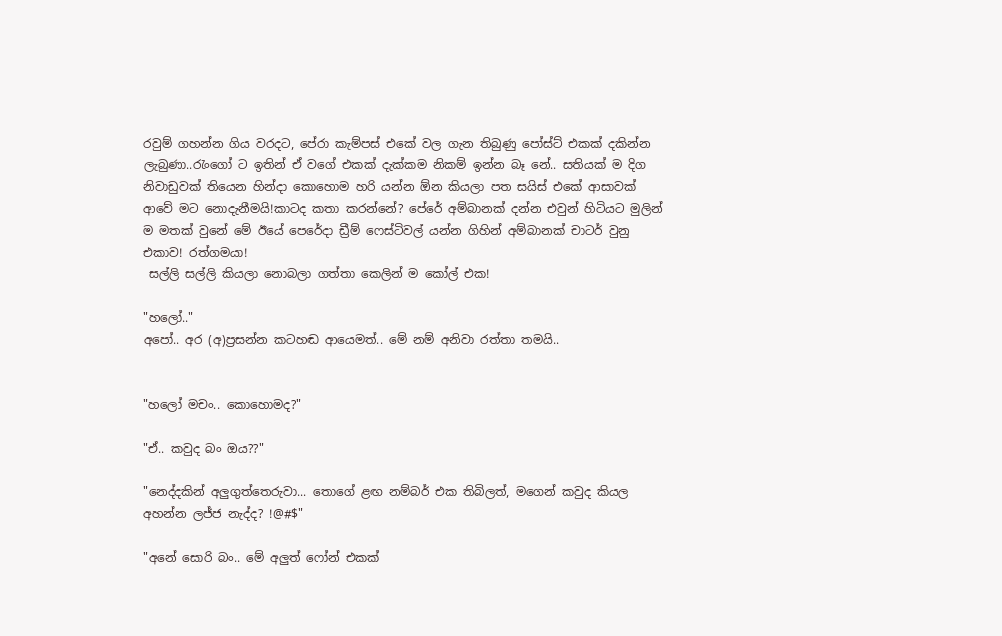රවුම් ගහන්න ගිය වරදට, පේරා කැම්පස් එකේ වල ගැන තිබුණු පෝස්ට් එකක් දකින්න ලැබුණා..රැංගෝ ට ඉතින් ඒ වගේ එකක් දැක්කම නිකම් ඉන්න බෑ නේ.. සතියක් ම දිග නිවාඩුවක් තියෙන හින්දා කොහොම හරි යන්න ඕන කියලා පත සයිස් එකේ ආසාවක් ආවේ මට නොදැනීමයි!කාටද කතා කරන්නේ? පේරේ අම්බානක් දන්න එවුන් හිටියට මුලින් ම මතක් වුනේ මේ ඊයේ පෙරේදා ඩ්‍රීම් ෆෙස්ටිවල් යන්න ගිහින් අම්බානක් චාටර් වුනු එකාව! රත්ගමයා!
 සල්ලි සල්ලි කියලා නොබලා ගත්තා කෙලින් ම කෝල් එක!

"හලෝ.."
අපෝ.. අර (අ)ප්‍රසන්න කටහඬ ආයෙමත්.. මේ නම් අනිවා රත්තා තමයි..


"හලෝ මචං.. කොහොමද?"

"ඒ.. කවුද බං ඔය??"

"නෙද්දකින් අලුගුත්තෙරුවා... තොගේ ළඟ නම්බර් එක තිබිලත්, මගෙන් කවුද කියල අහන්න ලජ්ජ නැද්ද? !@#$"

"අනේ සොරි බං.. මේ අලුත් ෆෝන් එකක්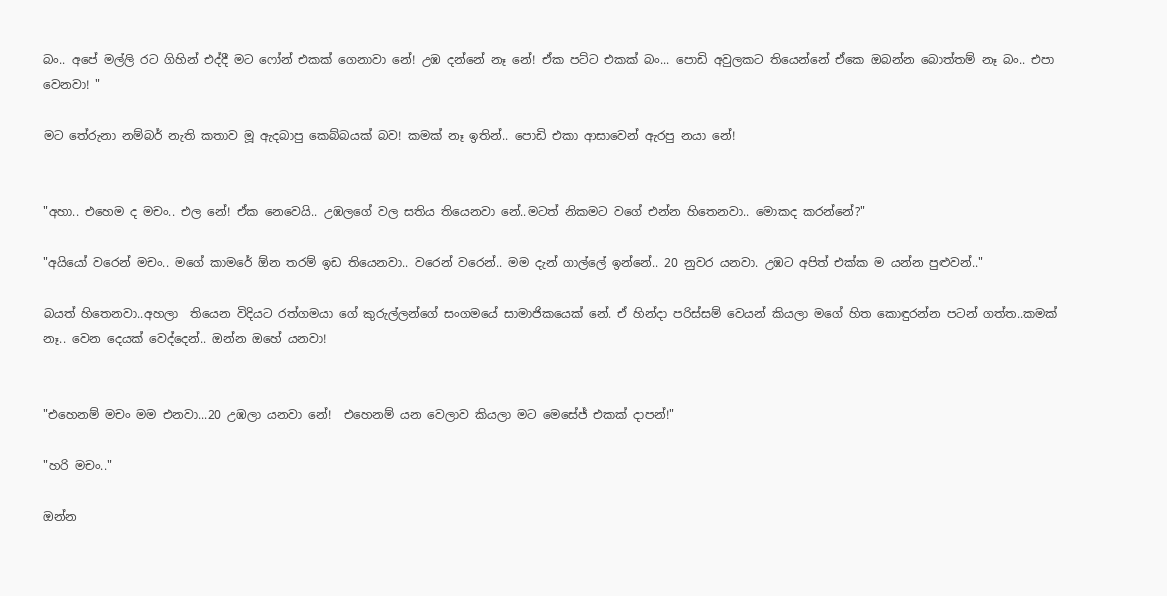බං.. අපේ මල්ලි රට ගිහින් එද්දී මට ෆෝන් එකක් ගෙනාවා නේ! උඹ දන්නේ නෑ නේ! ඒක පට්ට එකක් බං... පොඩි අවුලකට තියෙන්නේ ඒකෙ ඔබන්න බොත්තම් නෑ බං.. එපා වෙනවා! "

මට තේරුනා නම්බර් නැති කතාව මූ ඇදබාපු කෙබ්බයක් බව! කමක් නෑ ඉතින්.. පොඩි එකා ආසාවෙන් ඇරපු නයා නේ!


"අහා.. එහෙම ද මචං.. එල නේ! ඒක නෙවෙයි.. උඹලගේ වල සතිය තියෙනවා නේ..මටත් නිකමට වගේ එන්න හිතෙනවා.. මොකද කරන්නේ?"

"අයියෝ වරෙන් මචං.. මගේ කාමරේ ඕන තරම් ඉඩ තියෙනවා.. වරෙන් වරෙන්.. මම දැන් ගාල්ලේ ඉන්නේ.. 20 නුවර යනවා. උඹට අපිත් එක්ක ම යන්න පුළුවන්.."

බයත් හිතෙනවා..අහලා  තියෙන විදියට රත්ගමයා ගේ කුරුල්ලන්ගේ සංගමයේ සාමාජිකයෙක් නේ. ඒ හින්දා පරිස්සම් වෙයන් කියලා මගේ හිත කොඳුරන්න පටන් ගත්ත..කමක් නෑ.. වෙන දෙයක් වෙද්දෙන්.. ඔන්න ඔහේ යනවා!


"එහෙනම් මචං මම එනවා...20 උඹලා යනවා නේ!  එහෙනම් යන වෙලාව කියලා මට මෙසේජ් එකක් දාපන්!"

"හරි මචං.."

ඔන්න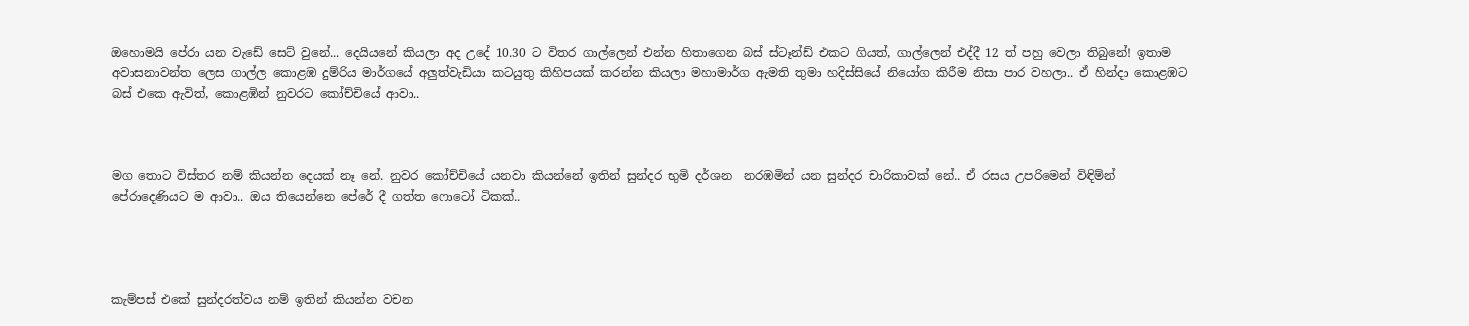ඔහොමයි පේරා යන වැඩේ සෙට් වුනේ... දෙයියනේ කියලා අද උදේ 10.30 ට විතර ගාල්ලෙන් එන්න හිතාගෙන බස් ස්ටෑන්ඩ් එකට ගියත්, ගාල්ලෙන් එද්දී 12 ත් පහු වෙලා තිබුනේ! ඉතාම අවාසනාවන්ත ලෙස ගාල්ල කොළඹ දුම්රිය මාර්ගයේ අලුත්වැඩියා කටයුතු කිහිපයක් කරන්න කියලා මහාමාර්ග ඇමති තුමා හදිස්සියේ නියෝග කිරීම නිසා පාර වහලා.. ඒ හින්දා කොළඹට බස් එකෙ ඇවිත්, කොළඹින් නුවරට කෝච්චියේ ආවා..



මග තොට විස්තර නම් කියන්න දෙයක් නෑ නේ. නුවර කෝච්චියේ යනවා කියන්නේ ඉතින් සුන්දර භුමි දර්ශන  නරඹමින් යන සුන්දර චාරිකාවක් නේ.. ඒ රසය උපරිමෙන් විඳිම්න් පේරාදෙණියට ම ආවා.. ඔය තියෙන්නෙ පේරේ දී ගත්ත ෆොටෝ ටිකක්..




කැම්පස් එකේ සුන්දරත්වය නම් ඉතින් කියන්න වචන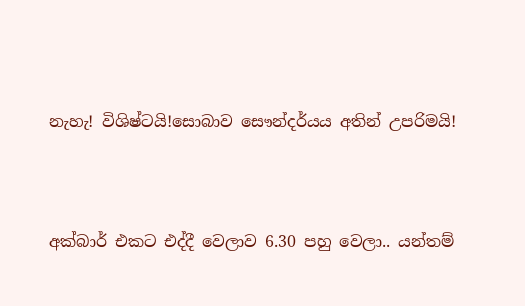නැහැ! විශිෂ්ටයි!සොබාව සෞන්දර්යය අතින් උපරිමයි!



අක්බාර් එකට එද්දී වෙලාව 6.30 පහු වෙලා.. යන්තම්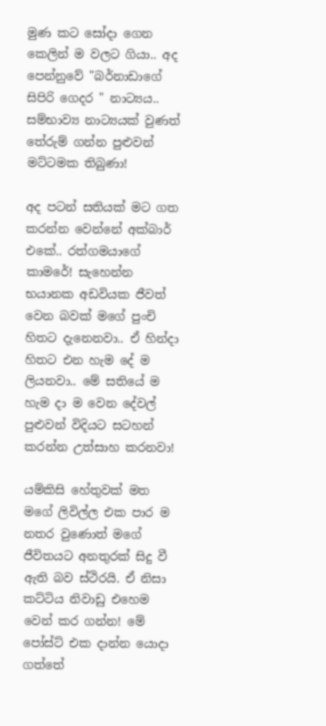මුණ කට සෝදා ගෙන කෙලින් ම වලට ගියා.. අද පෙන්නුවේ "බර්නාඩාගේ සිපිරි ගෙදර " නාට්‍යය..
සම්භාව්‍ය නාට්‍යයක් වුණත් තේරුම් ගන්න පුළුවන් මට්ටමක තිබුණා!

අද පටන් සතියක් මට ගත කරන්න වෙන්නේ අක්බාර් එකේ.. රත්ගමයාගේ කාමරේ! සැහෙන්න භයානක අඩවියක ජීවත් වෙන බවක් මගේ පුංචි හිතට දැනෙනවා.. ඒ හින්දා හිතට එන හැම දේ ම ලියනවා.. මේ සතියේ ම හැම දා ම වෙන දේවල් පුළුවන් විදියට සටහන් කරන්න උත්සාහ කරනවා!

යම්කිසි හේතුවක් මත මගේ ලිවිල්ල එක පාර ම නතර වුණොත් මගේ ජීවිතයට අනතුරක් සිදු වී ඇති බව ස්ථිරයි. ඒ නිසා කට්ටිය නිවාඩු එහෙම වෙන් කර ගන්න! මේ පෝස්ට් එක දාන්න යොදා ගත්තේ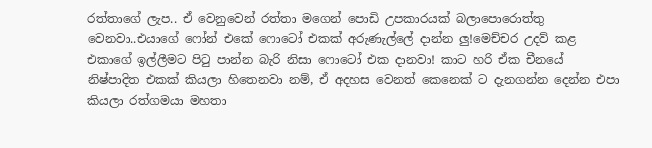රත්තාගේ ලැප.. ඒ වෙනුවෙන් රත්තා මගෙන් පොඩි උපකාරයක්‌ බලාපොරොත්තු වෙනවා..එයාගේ ෆෝන් එකේ ෆොටෝ එකක් අරුණැල්ලේ දාන්න ලු!මෙච්චර උදව් කළ එකාගේ ඉල්ලීමට පිටු පාන්න බැරි නිසා ෆොටෝ එක දානවා! කාට හරි ඒක චීනයේ නිෂ්පාදිත එකක් කියලා හිතෙනවා නම්, ඒ අදහස වෙනත් කෙනෙක් ට දැනගන්න දෙන්න එපා කියලා රත්ගමයා මහතා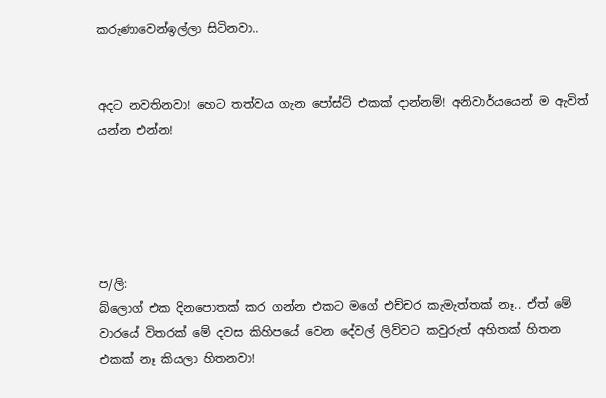කරුණාවෙන්ඉල්ලා සිටිනවා..


අදට නවතිනවා! හෙට තත්වය ගැන පෝස්ට් එකක් දාන්නම්! අනිවාර්යයෙන් ම ඇවිත් යන්න එන්න!





ප/ලි:
බ්ලොග් එක දිනපොතක් කර ගන්න එකට මගේ එච්චර කැමැත්තක් නෑ.. ඒත් මේ වාරයේ විතරක් මේ දවස කිහිපයේ වෙන දේවල් ලිව්වට කවුරුත් අහිතක් හිතන එකක් නෑ කියලා හිතනවා!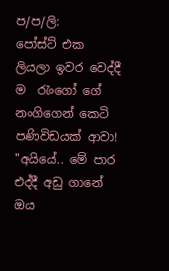ප/ප/ලි:
පෝස්ට් එක ලියලා ඉවර වෙද්දී ම  රැංගෝ ගේ නංගිගෙන් කෙටි පණිවිඩයක් ආවා!
"අයියේ.. මේ පාර එද්දී අඩු ගානේ ඔය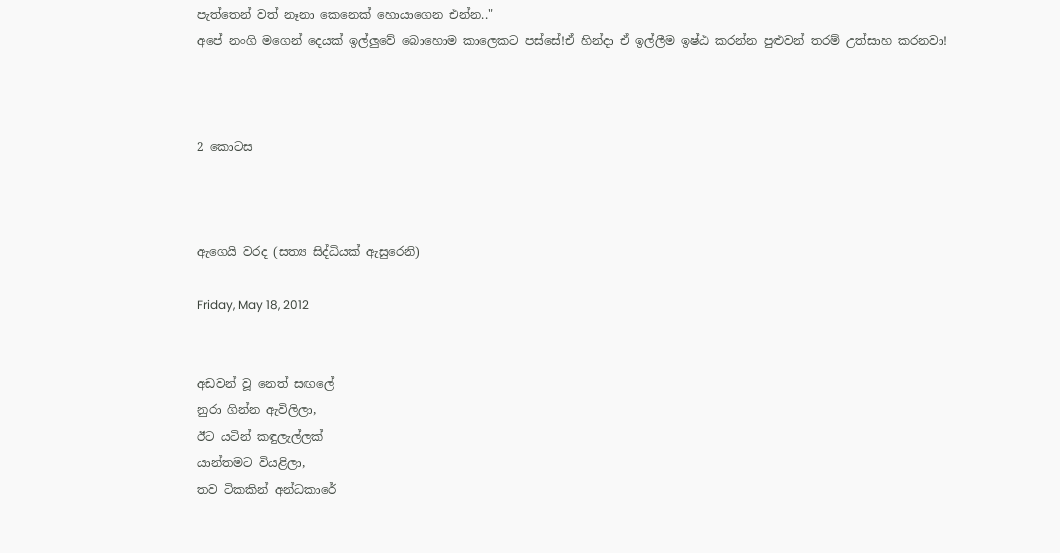පැත්තෙන් වත් නෑනා කෙනෙක් හොයාගෙන එන්න.."
අපේ නංගි මගෙන් දෙයක් ඉල්ලුවේ බොහොම කාලෙකට පස්සේ!ඒ හින්දා ඒ ඉල්ලීම ඉෂ්ඨ කරන්න පුළුවන් තරම් උත්සාහ කරනවා!



2 කොටස



ඇගෙයි වරද (සත්‍ය සිද්ධියක් ඇසුරෙනි)

Friday, May 18, 2012


අඩවන් වූ නෙත් සඟලේ
නුරා ගින්න ඇවිලිලා,
ඊට යටින් කඳුලැල්ලක්
යාන්තමට වියළිලා,
තව ටිකකින් අන්ධකාරේ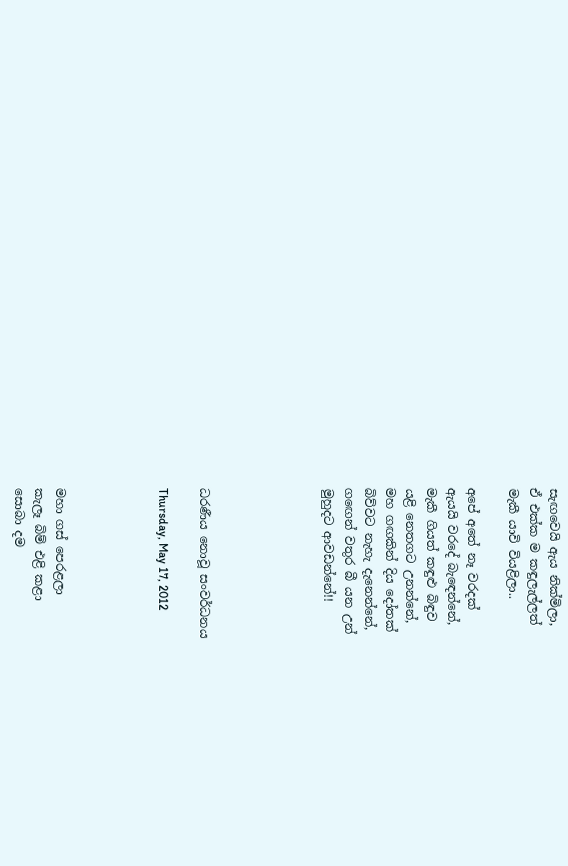සැඟවෙයි ඇය නික්මිලා,
ඒ එක්ක ම කඳුලැල්ලත්
මැකී යාවි වියළිලා..

අපේ අතේ නෑ වරදක්
ඇයයි වරදේ බැඳෙන්නේ,
මැකී ගියත් කඳුළු බිඳුව
යළි නෙතගට උනන්නේ,
මහ ගඟකින් දිය දෝතක්
බිව්වට නැහැ දැනෙන්නේ,
ගඟෙන් වතුර බී යන උන්
මුහුදට ආවඩන්නේ!!





ධරණීය නොවූ සංවර්ධනය

Thursday, May 17, 2012




මහා ගස් පෙරළලා
කැලෑ බිම් එළි කළා
සොබා දම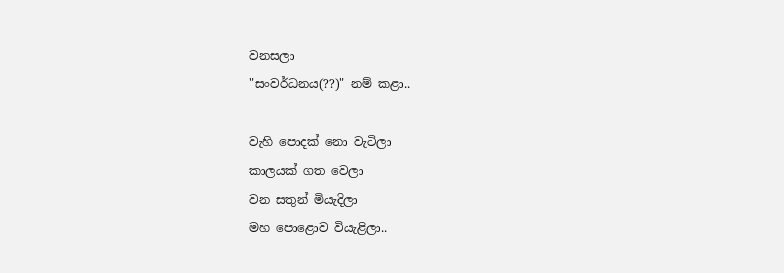වනසලා
"සංවර්ධනය(??)" නම් කළා..

වැහි පොදක් නො වැටිලා
කාලයක් ගත වෙලා
වන සතුන් මියැදිලා
මහ පොළොව වියැළිලා..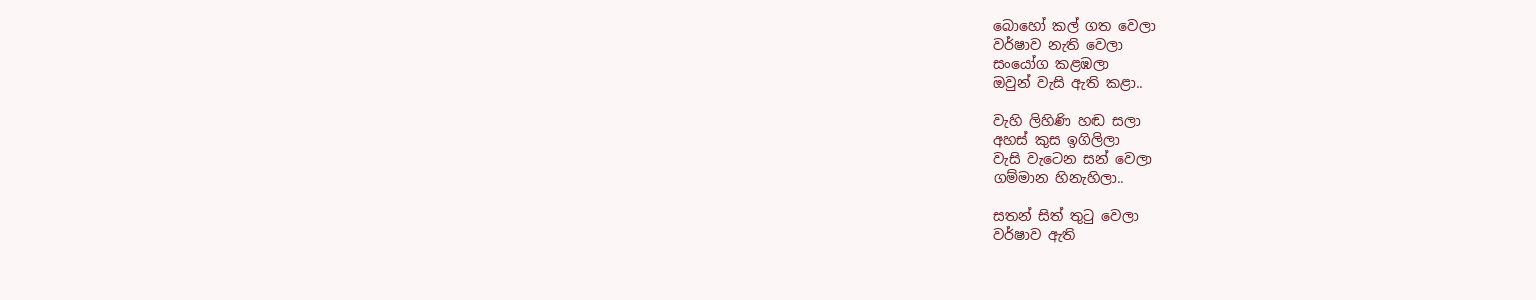බොහෝ කල් ගත වෙලා
වර්ෂාව නැති වෙලා
සංයෝග කළඹලා
ඔවුන් වැසි ඇති කළා..

වැහි ලිහිණි හඬ සලා
අහස් කුස ඉගිලිලා
වැසි වැටෙන සන් වෙලා
ගම්මාන හිනැහිලා..

සතන් සිත් තුටු වෙලා
වර්ෂාව ඇති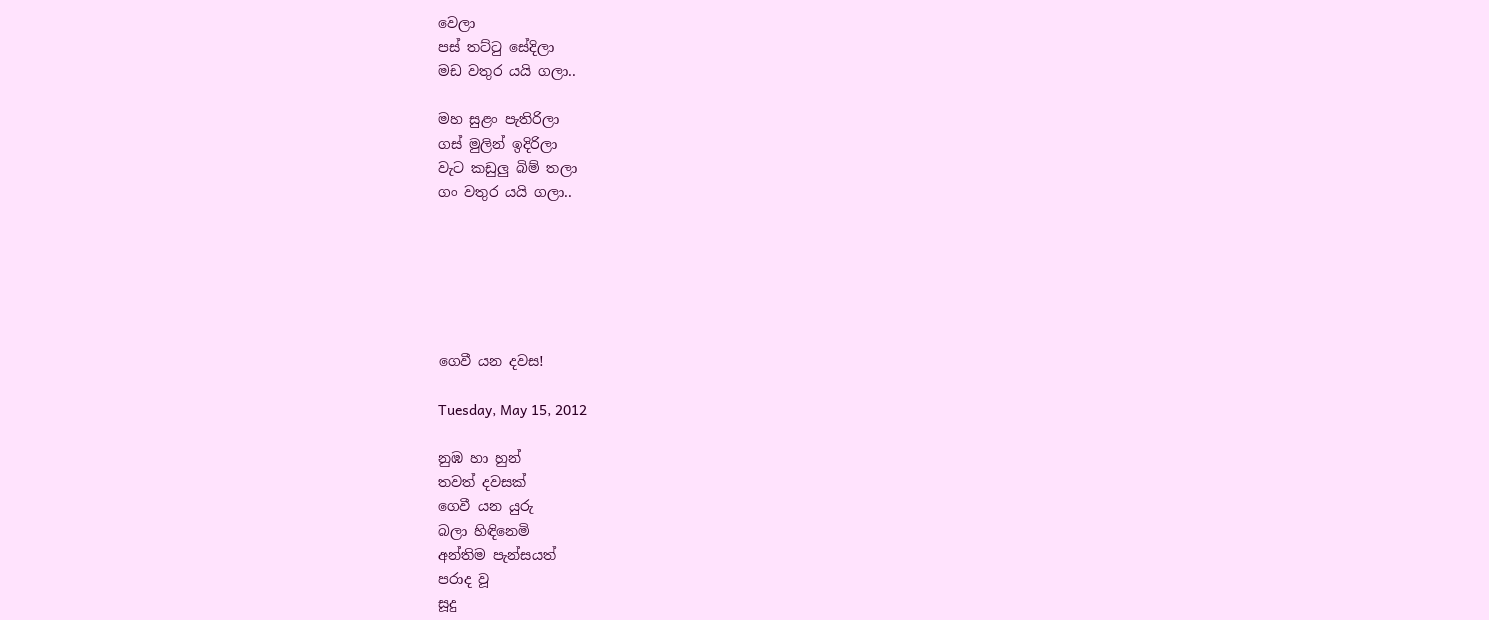වෙලා
පස් තට්ටු සේදිලා
මඩ වතුර යයි ගලා..

මහ සුළං පැතිරිලා
ගස් මුලින් ඉදිරිලා
වැට කඩුලු බිම් තලා
ගං වතුර යයි ගලා..






ගෙවී යන දවස!

Tuesday, May 15, 2012

නුඹ හා හුන්
තවත් දවසක්
ගෙවී යන යුරු
බලා හිඳිනෙමි
අන්තිම පැන්සයත්
පරාද වූ
සූදු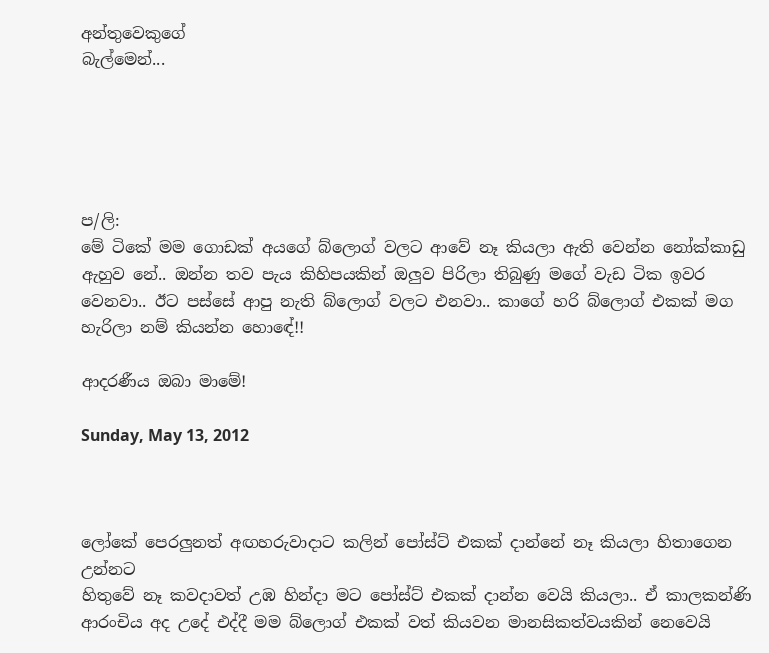අන්තුවෙකුගේ
බැල්මෙන්...





ප/ලි:
මේ ටිකේ මම ගොඩක් අයගේ බ්ලොග් වලට ආවේ නෑ කියලා ඇති වෙන්න නෝක්කාඩු ඇහුව නේ.. ඔන්න තව පැය කිහිපයකින් ඔලුව පිරිලා තිබුණු මගේ වැඩ ටික ඉවර වෙනවා.. ඊට පස්සේ ආපු නැති බ්ලොග් වලට එනවා.. කාගේ හරි බ්ලොග් එකක් මග හැරිලා නම් කියන්න හොඳේ!!

ආදරණීය ඔබා මාමේ!

Sunday, May 13, 2012



ලෝකේ පෙරලුනත් අඟහරුවාදාට කලින් පෝස්ට් එකක් දාන්නේ නෑ කියලා හිතාගෙන උන්නට
හිතුවේ නෑ කවදාවත් උඹ හින්දා මට පෝස්ට් එකක් දාන්න වෙයි කියලා.. ඒ කාලකන්ණි ආරංචිය අද උදේ එද්දී මම බ්ලොග් එකක් වත් කියවන මානසිකත්වයකින් නෙවෙයි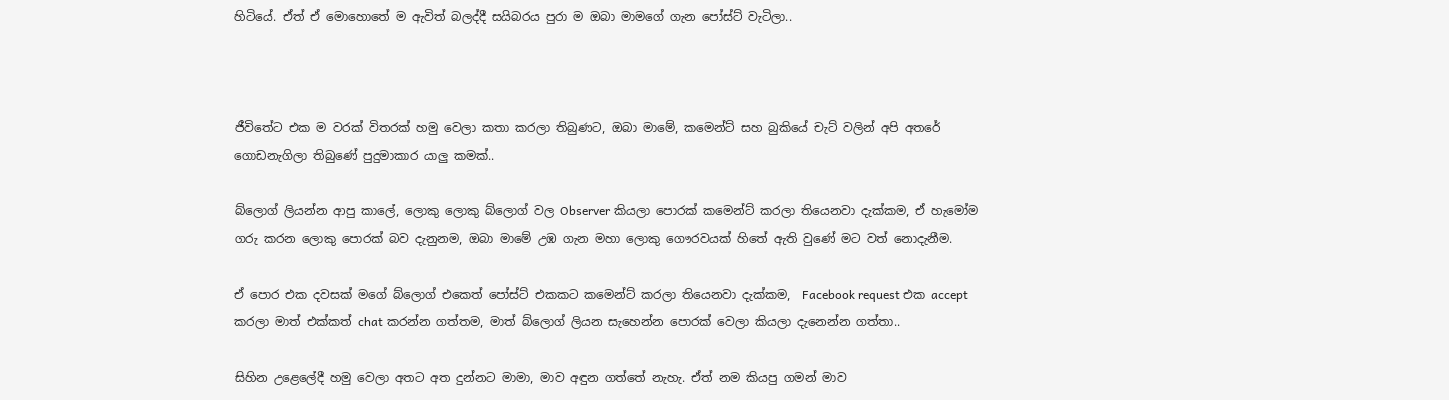හිටියේ. ඒත් ඒ මොහොතේ ම ඇවිත් බලද්දී සයිබරය පුරා ම ඔබා මාමගේ ගැන පෝස්ට් වැටිලා..



ජීවිතේට එක ම වරක් විතරක් හමු වෙලා කතා කරලා තිබුණට, ඔබා මාමේ, කමෙන්ට් සහ බුකියේ චැට් වලින් අපි අතරේ ගොඩනැගිලා තිබුණේ පුදුමාකාර යාලු කමක්..

බ්ලොග් ලියන්න ආපු කාලේ, ලොකු ලොකු බ්ලොග් වල Observer කියලා පොරක් කමෙන්ට් කරලා තියෙනවා දැක්කම, ඒ හැමෝම ගරු කරන ලොකු පොරක් බව දැනුනම, ඔබා මාමේ උඹ ගැන මහා ලොකු ගෞරවයක් හිතේ ඇති වුණේ මට වත් නොදැනීම.

ඒ පොර එක දවසක් මගේ බ්ලොග් එකෙත් පෝස්ට් එකකට කමෙන්ට් කරලා තියෙනවා දැක්කම,  Facebook request එක accept කරලා මාත් එක්කත් chat කරන්න ගත්තම, මාත් බ්ලොග් ලියන සැහෙන්න පොරක් වෙලා කියලා දැනෙන්න ගත්තා..

සිහින උළෙලේදී හමු වෙලා අතට අත දුන්නට මාමා, මාව අඳුන ගත්තේ නැහැ. ඒත් නම කියපු ගමන් මාව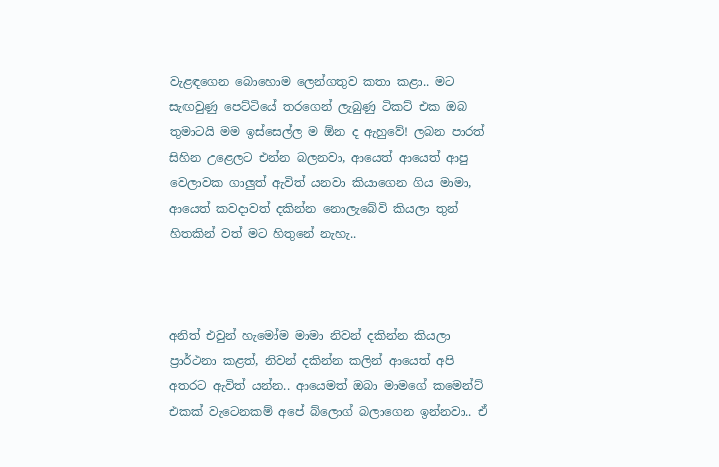වැළඳගෙන බොහොම ලෙන්ගතුව කතා කළා.. මට සැඟවුණු පෙට්ටියේ තරගෙන් ලැබුණු ටිකට් එක ඔබ තුමාටයි මම ඉස්සෙල්ල ම ඕන ද ඇහුවේ! ලබන පාරත් සිහින උළෙලට එන්න බලනවා, ආයෙත් ආයෙත් ආපු වෙලාවක ගාලුත් ඇවිත් යනවා කියාගෙන ගිය මාමා, ආයෙත් කවදාවත් දකින්න නොලැබේවි කියලා තුන් හිතකින් වත් මට හිතුනේ නැහැ..



අනිත් එවුන් හැමෝම මාමා නිවන් දකින්න කියලා ප්‍රාර්ථනා කළත්, නිවන් දකින්න කලින් ආයෙත් අපි අතරට ඇවිත් යන්න.. ආයෙමත් ඔබා මාමගේ කමෙන්ට් එකක් වැටෙනකම් අපේ බ්ලොග් බලාගෙන ඉන්නවා.. ඒ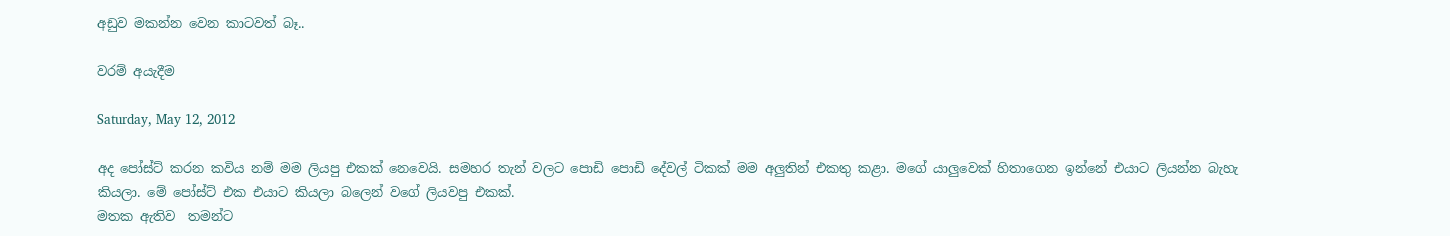අඩුව මකන්න වෙන කාටවත් බෑ..

වරම් අයැදීම

Saturday, May 12, 2012

අද පෝස්ට් කරන කවිය නම් මම ලියපු එකක් නෙවෙයි. සමහර තැන් වලට පොඩි පොඩි දේවල් ටිකක් මම අලුතින් එකතු කළා. මගේ යාලුවෙක් හිතාගෙන ඉන්නේ එයාට ලියන්න බැහැ කියලා. මේ පෝස්ට් එක එයාට කියලා බලෙන් වගේ ලියවපු එකක්.
මතක ඇතිව  තමන්ට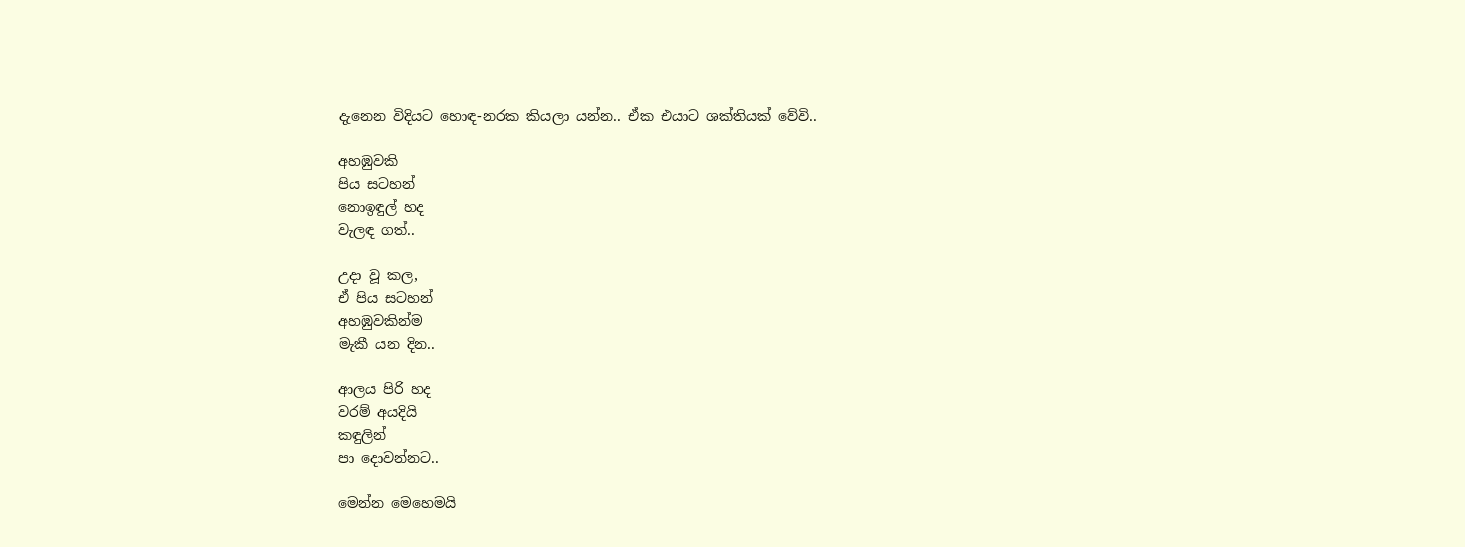දැනෙන විදියට හොඳ-නරක කියලා යන්න.. ඒක එයාට ශක්තියක් වේවි..

අහඹුවකි
පිය සටහන්
නොඉඳුල් හද
වැලඳ ගත්..

උදා වූ කල,
ඒ පිය සටහන්
අහඹුවකින්ම
මැකී යන දින..

ආලය පිරි හද
වරම් අයදියි
කඳුලින්
පා දොවන්නට..

මෙන්න මෙහෙමයි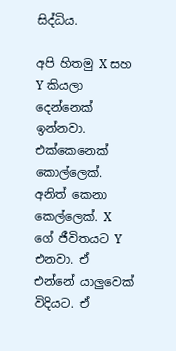සිද්ධිය.

අපි හිතමු X සහ Y කියලා දෙන්නෙක් ඉන්නවා. එක්කෙනෙක් කොල්ලෙක්. අනිත් කෙනා කෙල්ලෙක්. X ගේ ජීවිතයට Y එනවා. ඒ එන්නේ යාලුවෙක් විදියට. ඒ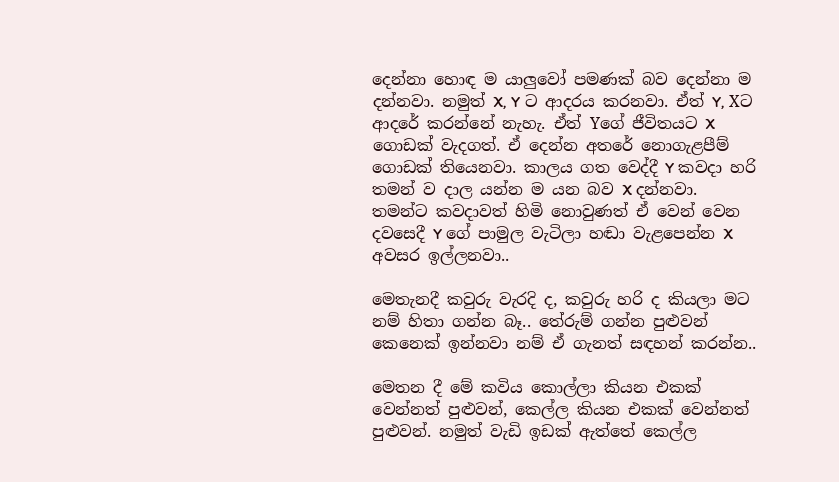දෙන්නා හොඳ ම යාලුවෝ පමණක් බව දෙන්නා ම දන්නවා. නමුත් X, Y ට ආදරය කරනවා. ඒත් Y, Xට ආදරේ කරන්නේ නැහැ. ඒත් Yගේ ජීවිතයට X ගොඩක් වැදගත්. ඒ දෙන්න අතරේ නොගැළපීම් ගොඩක් තියෙනවා. කාලය ගත වෙද්දී Y කවදා හරි තමන් ව දාල යන්න ම යන බව X දන්නවා.  තමන්ට කවදාවත් හිමි නොවුණත් ඒ වෙන් වෙන දවසෙදී Y ගේ පාමුල වැටිලා හඬා වැළපෙන්න X අවසර ඉල්ලනවා..

මෙතැනදී කවුරු වැරදි ද, කවුරු හරි ද කියලා මට නම් හිතා ගන්න බෑ.. තේරුම් ගන්න පුළුවන් කෙනෙක් ඉන්නවා නම් ඒ ගැනත් සඳහන් කරන්න..

මෙතන දී මේ කවිය කොල්ලා කියන එකක් වෙන්නත් පුළුවන්, කෙල්ල කියන එකක් වෙන්නත් පුළුවන්. නමුත් වැඩි ඉඩක් ඇත්තේ කෙල්ල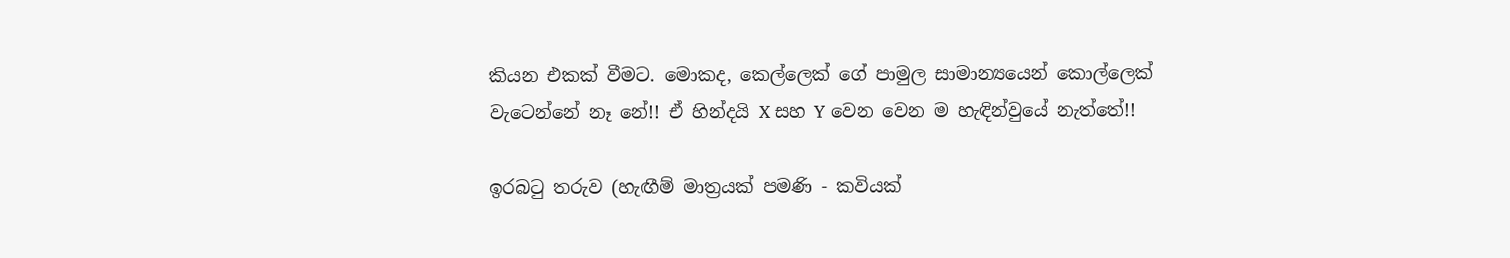කියන එකක් වීමට. මොකද, කෙල්ලෙක් ගේ පාමුල සාමාන්‍යයෙන් කොල්ලෙක් වැටෙන්නේ නෑ නේ!! ඒ හින්දයි X සහ Y වෙන වෙන ම හැඳින්වුයේ නැත්තේ!!

ඉරබටු තරුව (හැඟීම් මාත්‍රයක් පමණි - කවියක්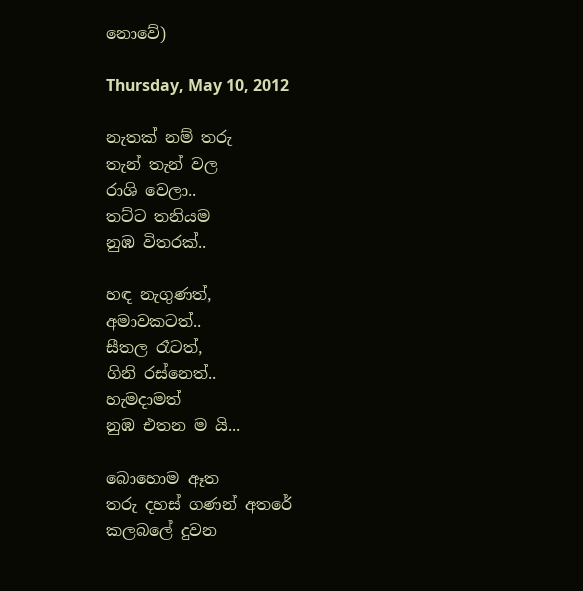නොවේ)

Thursday, May 10, 2012

නැතක් නම් තරු
තැන් තැන් වල
රාශි වෙලා..
තට්ට තනියම
නුඹ විතරක්..

හඳ නැගුණත්,
අමාවකටත්..
සීතල රෑටත්,
ගිනි රස්නෙත්..
හැමදාමත්
නුඹ එතන ම යි...

බොහොම ඈත
තරු දහස් ගණන් අතරේ
කලබලේ දුවන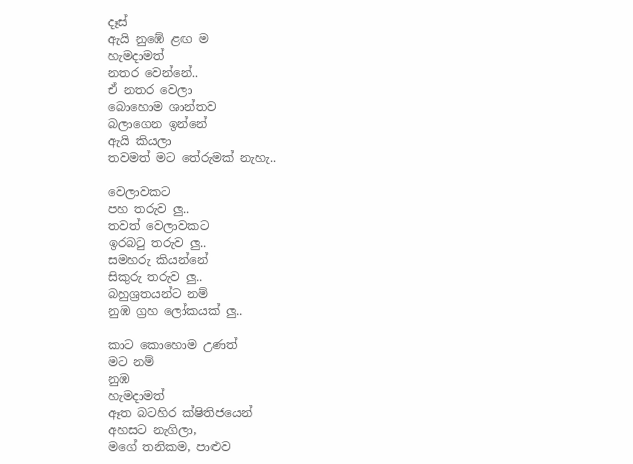දෑස්
ඇයි නුඹේ ළඟ ම
හැමදාමත්
නතර වෙන්නේ..
ඒ නතර වෙලා
බොහොම ශාන්තව
බලාගෙන ඉන්නේ
ඇයි කියලා
තවමත් මට තේරුමක් නැහැ..

වෙලාවකට
පහ තරුව ලු..
තවත් වෙලාවකට
ඉරබටු තරුව ලු..
සමහරු කියන්නේ
සිකුරු තරුව ලු..
බහුශ්‍රතයන්ට නම්
නුඹ ග්‍රහ ලෝකයක් ලු..

කාට කොහොම උණත්
මට නම්
නුඹ
හැමදාමත්
ඈත බටහිර ක්ෂිතිජයෙන්
අහසට නැගිලා,
මගේ තනිකම, පාළුව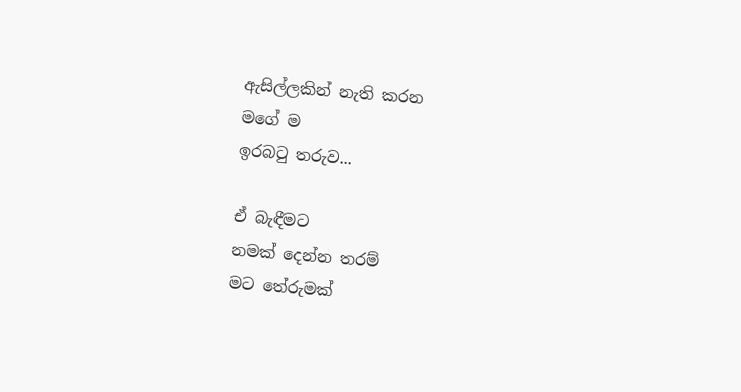ඇසිල්ලකින් නැති කරන
මගේ ම
ඉරබටු තරුව...

ඒ බැඳීමට
නමක් දෙන්න තරම්
මට තේරුමක්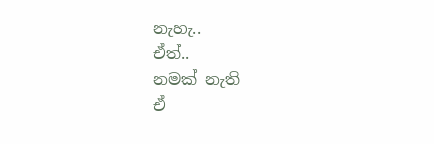නැහැ..
ඒත්..
නමක් නැති
ඒ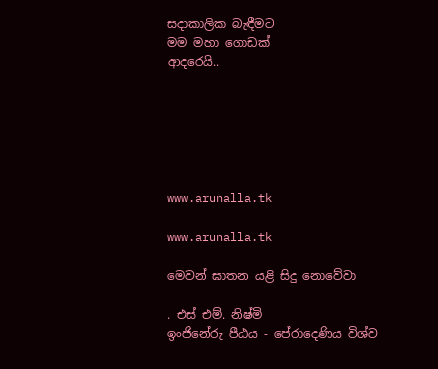සදාකාලික බැඳීමට
මම මහා ගොඩක්
ආදරෙයි..






www.arunalla.tk

www.arunalla.tk

මෙවන් ඝාතන යළි සිදු නොවේවා

. එස් එම්. නිෂ්මි
ඉංජිනේරු පීඨය - පේරාදෙණිය විශ්ව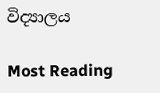විද්‍යාලය

Most Reading